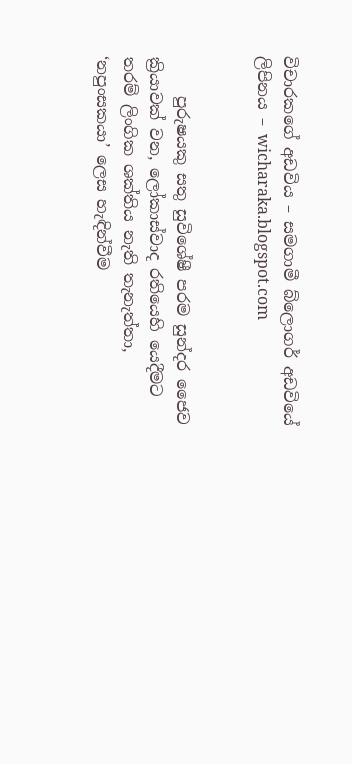විචාරකගේ අඩවිය – සමගාමී බ්ලොගර් අඩවියේ ලිපිනය – wicharaka.blogspot.com


     පුරුෂයකු සතු සුවිශේෂී පරම සුන්දර ජෛව ක්‍රියාවක් වන, ලෝකාස්වාද රතියෙහි යෙදීමට තරම් ලිංගික ශක්තිය නැති තැනැත්තා, ‘නපුංසකයා’ ලෙස හැඳින්වීම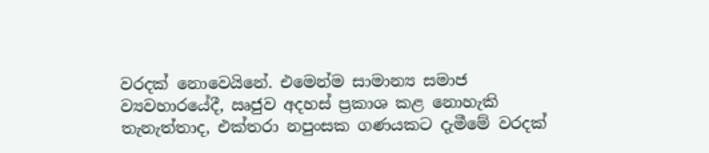වරදක් නොවෙයිනේ. එමෙන්ම සාමාන්‍ය සමාජ ව්‍යවහාරයේදී, ඍජුව අදහස් ප්‍රකාශ කළ නොහැකි තැනැත්තාද, එක්තරා නපුංසක ගණයකට දැමීමේ වරදක්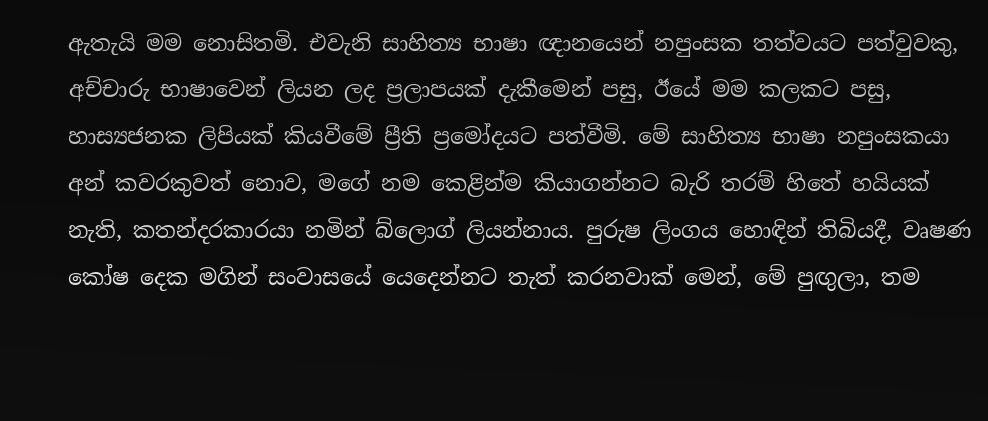ඇතැයි මම නොසිතමි. එවැනි සාහිත්‍ය භාෂා ඥානයෙන් නපුංසක තත්වයට පත්වුවකු, අච්චාරු භාෂාවෙන් ලියන ලද ප්‍රලාපයක් දැකීමෙන් පසු, ඊයේ මම කලකට පසු, හාස්‍යජනක ලිපියක් කියවීමේ ප්‍රීති ප්‍රමෝදයට පත්වීමි. මේ සාහිත්‍ය භාෂා නපුංසකයා අන් කවරකුවත් නොව, මගේ නම කෙළින්ම කියාගන්නට බැරි තරම් හිතේ හයියක් නැති, කතන්දරකාරයා නමින් බ්ලොග් ලියන්නාය. පුරුෂ ලිංගය හොඳින් තිබියදී, වෘෂණ කෝෂ දෙක මගින් සංවාසයේ යෙදෙන්නට තැත් කරනවාක් මෙන්, මේ පුඟුලා, තම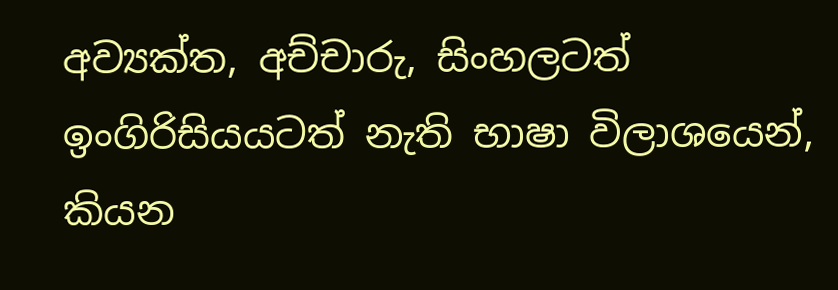අව්‍යක්ත, අච්චාරු, සිංහලටත් ඉංගිරිසියයටත් නැති භාෂා විලාශයෙන්, කියන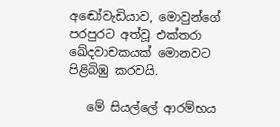අඬෝවැඩියාව, මොවුන්ගේ පරපුරට අත්වූ එක්තරා ඛේදවාචකයක් මොනවට පිළිබිඹු කරවයි.

   මේ සියල්ලේ ආරම්භය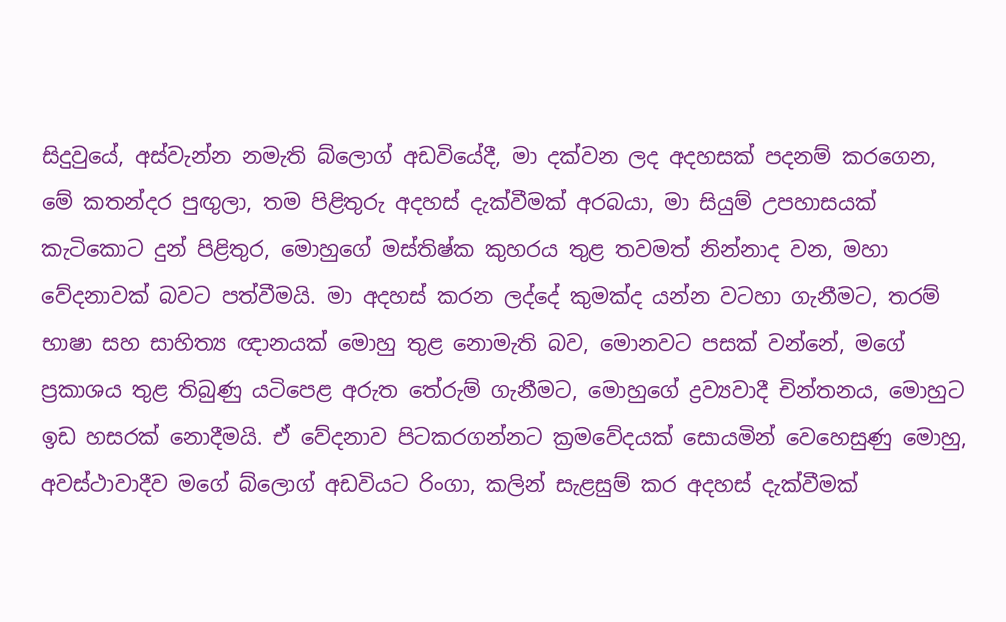සිදුවුයේ, අස්වැන්න නමැති බ්ලොග් අඩවියේදී, මා දක්වන ලද අදහසක් පදනම් කරගෙන, මේ කතන්දර පුඟුලා, තම පිළිතුරු අදහස් දැක්වීමක් අරබයා, මා සියුම් උපහාසයක් කැටිකොට දුන් පිළිතුර, මොහුගේ මස්තිෂ්ක කුහරය තුළ තවමත් නින්නාද වන, මහා වේදනාවක් බවට පත්වීමයි. මා අදහස් කරන ලද්දේ කුමක්ද යන්න වටහා ගැනීමට, තරම් භාෂා සහ සාහිත්‍ය ඥානයක් මොහු තුළ නොමැති බව, මොනවට පසක් වන්නේ, මගේ ප්‍රකාශය තුළ තිබුණු යටිපෙළ අරුත තේරුම් ගැනීමට, මොහුගේ ද්‍රව්‍යවාදී චින්තනය, මොහුට ඉඩ හසරක් නොදීමයි. ඒ වේදනාව පිටකරගන්නට ක්‍රමවේදයක් සොයමින් වෙහෙසුණු මොහු, අවස්ථාවාදීව මගේ බ්ලොග් අඩවියට රිංගා, කලින් සැළසුම් කර අදහස් දැක්වීමක්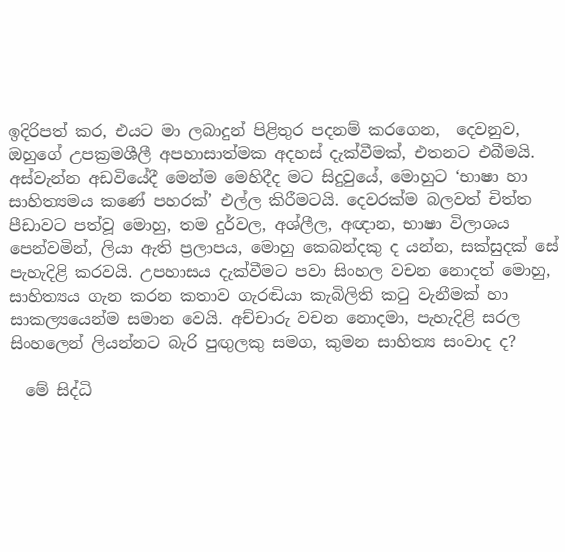ඉදිරිපත් කර, එයට මා ලබාදුන් පිළිතුර පදනම් කරගෙන,  දෙවනුව, ඔහුගේ උපක්‍රමශීලී අපහාසාත්මක අදහස් දැක්වීමක්, එතනට එබීමයි. අස්වැන්න අඩවියේදී මෙන්ම මෙහිදීද මට සිදුවුයේ, මොහුට ‘භාෂා හා සාහිත්‍යමය කණේ පහරක්’ එල්ල කිරීමටයි. දෙවරක්ම බලවත් චිත්ත පීඩාවට පත්වූ මොහු, තම දුර්වල, අශ්ලීල, අඥාන, භාෂා විලාශය පෙන්වමින්, ලියා ඇති ප්‍රලාපය, මොහු කෙබන්දකු ද යන්න, සක්සුදක් සේ පැහැදිළි කරවයි. උපහාසය දැක්වීමට පවා සිංහල වචන නොදත් මොහු, සාහිත්‍යය ගැන කරන කතාව ගැරඬියා කැබිලිති කටු වැනීමක් හා සාකල්‍යයෙන්ම සමාන වෙයි. අච්චාරු වචන නොදමා, පැහැදිළි සරල සිංහලෙන් ලියන්නට බැරි පුඟුලකු සමග, කුමන සාහිත්‍ය සංවාද ද?

  මේ සිද්ධි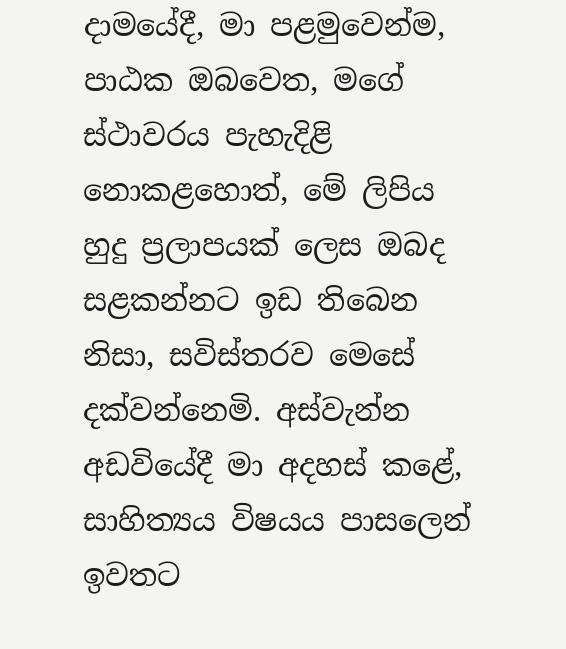දාමයේදී, මා පළමුවෙන්ම, පාඨක ඔබවෙත, මගේ ස්ථාවරය පැහැදිළි නොකළහොත්, මේ ලිපිය හුදු ප්‍රලාපයක් ලෙස ඔබද සළකන්නට ඉඩ තිබෙන නිසා, සවිස්තරව මෙසේ දක්වන්නෙමි. අස්වැන්න අඩවියේදී මා අදහස් කළේ, සාහිත්‍යය විෂයය පාසලෙන් ඉවතට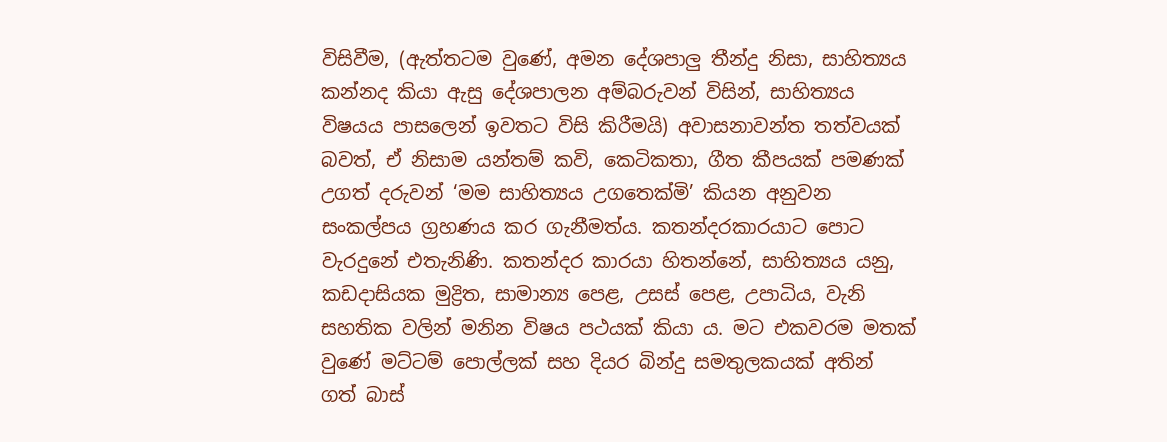විසිවීම, (ඇත්තටම වුණේ, අමන දේශපාලු තීන්දු නිසා, සාහිත්‍යය කන්නද කියා ඇසු දේශපාලන අම්බරුවන් විසින්, සාහිත්‍යය විෂයය පාසලෙන් ඉවතට විසි කිරීමයි) අවාසනාවන්ත තත්වයක් බවත්, ඒ නිසාම යන්තම් කවි, කෙටිකතා, ගීත කීපයක් පමණක් උගත් දරුවන් ‘මම සාහිත්‍යය උගතෙක්මි’ කියන අනුවන සංකල්පය ග්‍රහණය කර ගැනීමත්ය. කතන්දරකාරයාට පොට වැරදුනේ එතැනිණි. කතන්දර කාරයා හිතන්නේ, සාහිත්‍යය යනු, කඩදාසියක මුද්‍රිත, සාමාන්‍ය පෙළ, උසස් පෙළ, උපාධිය, වැනි සහතික වලින් මනින විෂය පථයක් කියා ය. මට එකවරම මතක් වුණේ මට්ටම් පොල්ලක් සහ දියර බින්දු සමතුලකයක් අතින් ගත් බාස්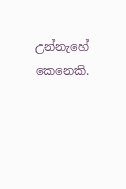උන්නැහේ කෙනෙකි.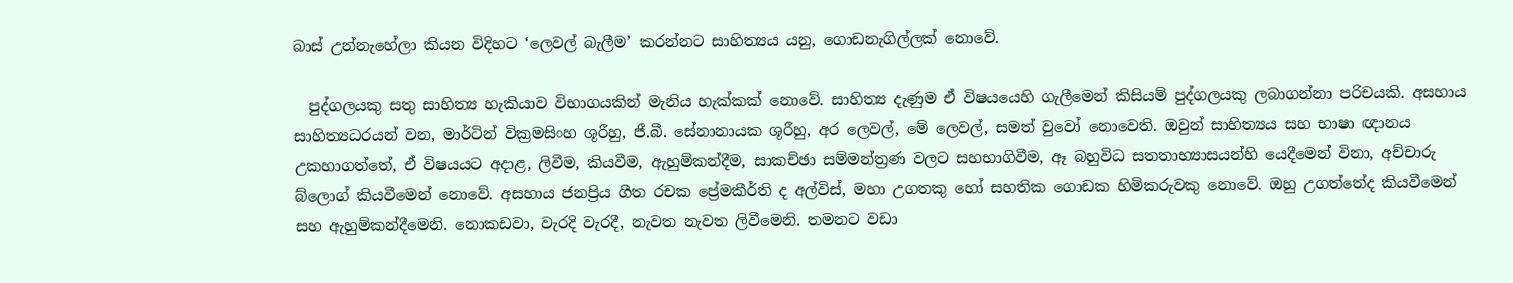බාස් උන්නැහේලා කියන විදිහට ‘ලෙවල් බැලීම’ කරන්නට සාහිත්‍යය යනු, ගොඩනැගිල්ලක් නොවේ.

  පුද්ගලයකු සතු සාහිත්‍ය හැකියාව විභාගයකින් මැනිය හැක්කක් නොවේ. සාහිත්‍ය දැණුම ඒ විෂයයෙහි ගැලීමෙන් කිසියම් පුද්ගලයකු ලබාගන්නා පරිචයකි. අසහාය සාහිත්‍යධරයන් වන, මාර්ටින් වික්‍රමසිංහ ශූරීහු, ජී.බී. සේනානායක ශූරීහු, අර ලෙවල්, මේ ලෙවල්, සමත් වුවෝ නොවෙති. ඔවුන් සාහිත්‍යය සහ භාෂා ඥානය උකහාගත්තේ, ඒ විෂයයට අදාළ, ලිවීම, කියවීම, ඇහුම්කන්දීම, සාකච්ඡා සම්මන්ත්‍රණ වලට සහභාගිවීම, ඈ බහුවිධ සතතාභ්‍යාසයන්හි යෙදීමෙන් විනා, අච්චාරු බ්ලොග් කියවීමෙන් නොවේ. අසහාය ජනප්‍රිය ගීත රචක ප්‍රේමකීර්ති ද අල්විස්, මහා උගතකු හෝ සහතික ගොඩක හිමිකරුවකු නොවේ. ඔහු උගත්තේද කියවීමෙන් සහ ඇහුම්කන්දීමෙනි. නොකඩවා, වැරදි වැරදී, නැවත නැවත ලිවීමෙනි. තමනට වඩා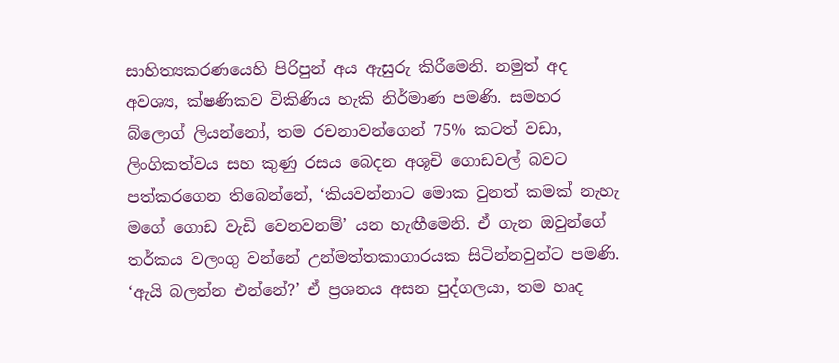සාහිත්‍යකරණයෙහි පිරිපුන් අය ඇසුරු කිරීමෙනි. නමුත් අද අවශ්‍ය, ක්ෂණිකව විකිණිය හැකි නිර්මාණ පමණි. සමහර බ්ලොග් ලියන්නෝ, තම රචනාවන්ගෙන් 75% කටත් වඩා, ලිංගිකත්වය සහ කුණු රසය බෙදන අශූචි ගොඩවල් බවට පත්කරගෙන තිබෙන්නේ, ‘කියවන්නාට මොක වුනත් කමක් නැහැ මගේ ගොඩ වැඩි වෙනවනම්’ යන හැඟීමෙනි. ඒ ගැන ඔවුන්ගේ තර්කය වලංගු වන්නේ උන්මත්තකාගාරයක සිටින්නවුන්ට පමණි. ‘ඇයි බලන්න එන්නේ?’ ඒ ප්‍රශනය අසන පුද්ගලයා, තම හෘද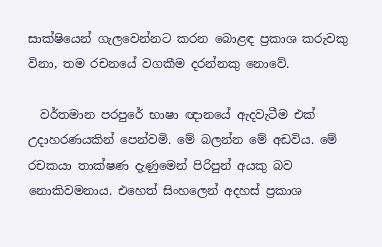සාක්ෂියෙන් ගැලවෙන්නට කරන බොළඳ ප්‍රකාශ කරුවකු විනා, තම රචනයේ වගකීම දරන්නකු නොවේ.

  වර්තමාන පරපුරේ භාෂා ඥානයේ ඇදවැටීම එක් උදාහරණයකින් පෙන්වමි. මේ බලන්න මේ අඩවිය. මේ රචකයා තාක්ෂණ දැණුමෙන් පිරිපුන් අයකු බව නොකිවමනාය. එහෙත් සිංහලෙන් අදහස් ප්‍රකාශ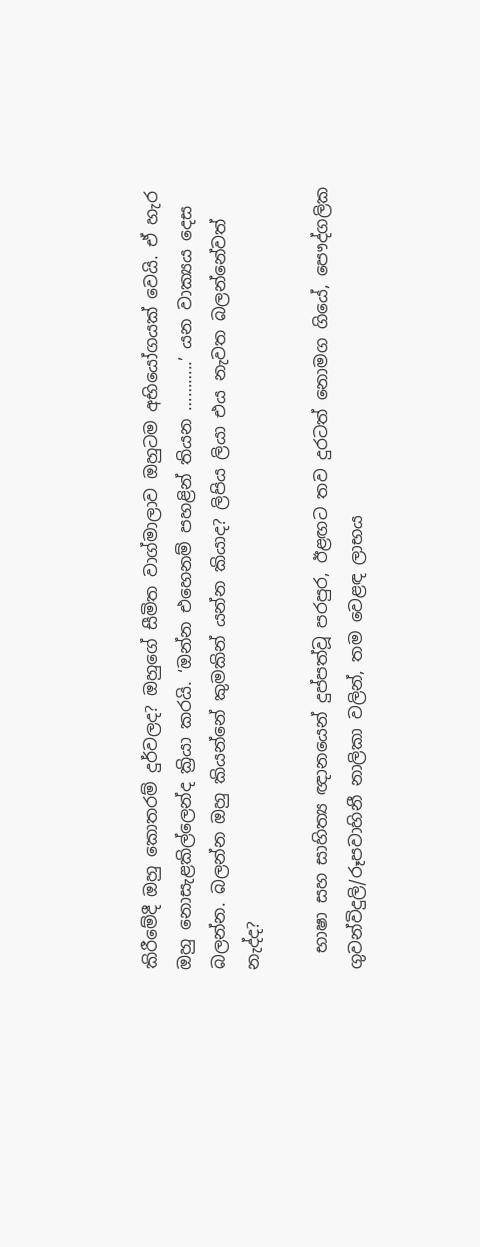කිරීමේදී ඔහු කොතරම් දුර්වලද? ඔහුගේ සීමිත වාග්මාලාව ඔහුටම අභියෝගයක් වෙයි. ඒ හැර ඔහු නොසැළකිල්ලෙන්ද ක්‍රියා කරයි. ‘ඔන්න එහෙනම් පහළින් තියන ………..’ යන වාක්‍යය දෙස බලන්න. බලන්න ඔහු කියන්නේ කුමකින් යන්න කියාද? ලිපිය ලියා එය නැවත බලන්නේවත් නැද්ද?

  භාෂා සහ සාහිත්‍ය ඥානයෙන් දුප්පත්වූ පරපුර, ඊළඟට තව දුරටත් නොමග ගියේ, පෞද්ගලික ගුවන්විදුලි/රූපවාහිනී නාලිකා වලින්, තම වෙළඳ ලාභය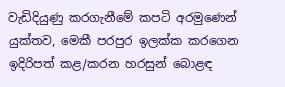වැඩිදියුණු කරගැනීමේ කපටි අරමුණෙන් යුක්තව, මෙකී පරපුර ඉලක්ක කරගෙන ඉදිරිපත් කළ/කරන හරසුන් බොළඳ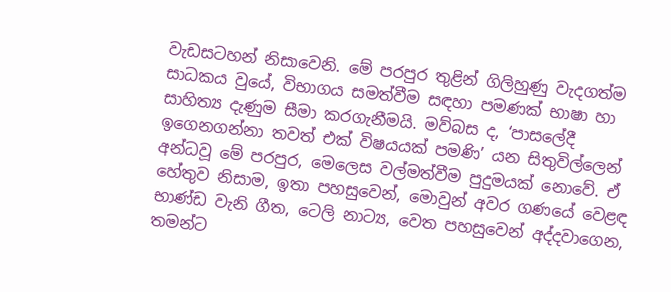වැඩසටහන් නිසාවෙනි. මේ පරපුර තුළින් ගිලිහුණු වැදගත්ම සාධකය වුයේ, විභාගය සමත්වීම සඳහා පමණක් භාෂා හා සාහිත්‍ය දැණුම සීමා කරගැනීමයි. මව්බස ද, ‘පාසලේදී ඉගෙනගන්නා තවත් එක් විෂයයක් පමණි’ යන සිතුවිල්ලෙන් අන්ධවූ මේ පරපුර, මෙලෙස වල්මත්වීම පුදුමයක් නොවේ. ඒ හේතුව නිසාම, ඉතා පහසුවෙන්, මොවුන් අවර ගණයේ වෙළඳ භාණ්ඩ වැනි ගීත, ටෙලි නාට්‍ය, වෙත පහසුවෙන් අද්දවාගෙන, තමන්ට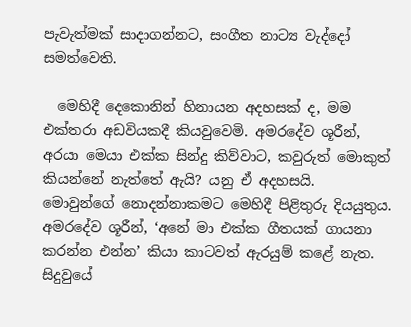පැවැත්මක් සාදාගන්නට, සංගීත නාට්‍ය වැද්දෝ සමත්වෙති.

  මෙහිදී දෙකොනින් හිනායන අදහසක් ද, මම එක්තරා අඩවියකදී කියවුවෙමි. අමරදේව ශූරීන්, අරයා මෙයා එක්ක සින්දු කිව්වාට, කවුරුත් මොකුත් කියන්නේ නැත්තේ ඇයි? යනු ඒ අදහසයි. මොවුන්ගේ නොදන්නාකමට මෙහිදී පිළිතුරු දියයුතුය. අමරදේව ශූරීන්, ‘අනේ මා එක්ක ගීතයක් ගායනා කරන්න එන්න’ කියා කාටවත් ඇරයුම් කළේ නැත. සිදුවුයේ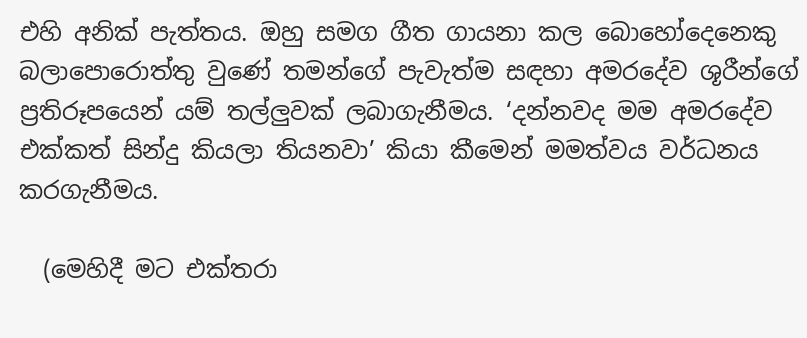එහි අනික් පැත්තය. ඔහු සමග ගීත ගායනා කල බොහෝදෙනෙකු බලාපොරොත්තු වුණේ තමන්ගේ පැවැත්ම සඳහා අමරදේව ශූරීන්ගේ ප්‍රතිරූපයෙන් යම් තල්ලුවක් ලබාගැනීමය. ‘දන්නවද මම අමරදේව එක්කත් සින්දු කියලා තියනවා’ කියා කීමෙන් මමත්වය වර්ධනය කරගැනීමය.

  (මෙහිදී මට එක්තරා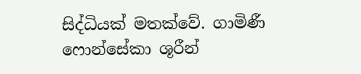සිද්ධියක් මතක්වේ. ගාමිණී ෆොන්සේකා ශූරීන්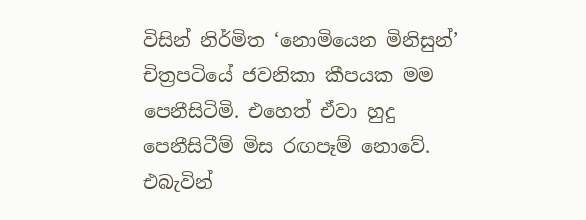විසින් නිර්මිත ‘නොමියෙන මිනිසුන්’ චිත්‍රපටියේ ජවනිකා කීපයක මම පෙනීසිටිමි. එහෙත් ඒවා හුදු පෙනීසිටීම් මිස රඟපෑම් නොවේ. එබැවින්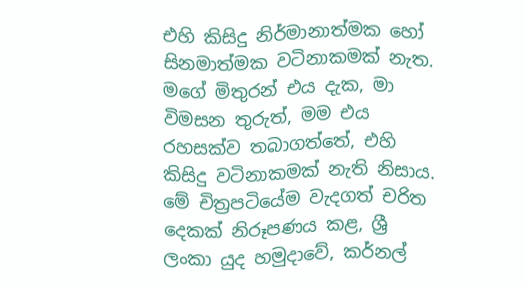එහි කිසිදු නිර්මානාත්මක හෝ සිනමාත්මක වටිනාකමක් නැත. මගේ මිතුරන් එය දැක, මා විමසන තුරුත්, මම එය රහසක්ව තබාගත්තේ, එහි කිසිදු වටිනාකමක් නැති නිසාය. මේ චිත්‍රපටියේම වැදගත් චරිත දෙකක් නිරූපණය කළ, ශ්‍රී ලංකා යුද හමුදාවේ, කර්නල්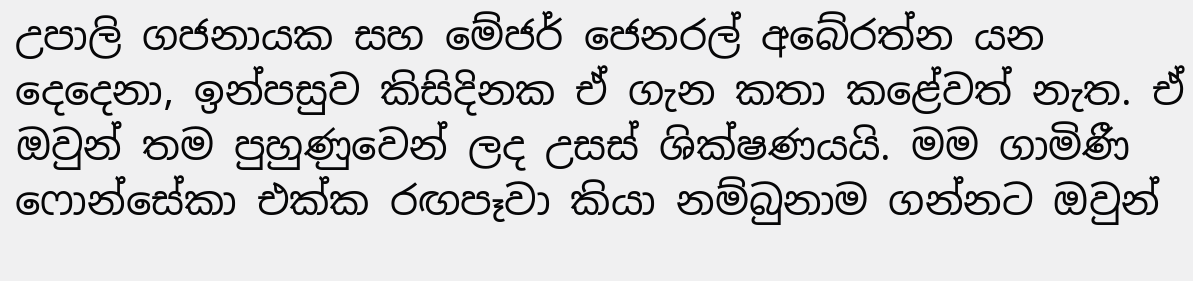උපාලි ගජනායක සහ මේජර් ජෙනරල් අබේරත්න යන දෙදෙනා, ඉන්පසුව කිසිදිනක ඒ ගැන කතා කළේවත් නැත. ඒ ඔවුන් තම පුහුණුවෙන් ලද උසස් ශික්ෂණයයි. මම ගාමිණී ෆොන්සේකා එක්ක රඟපෑවා කියා නම්බුනාම ගන්නට ඔවුන්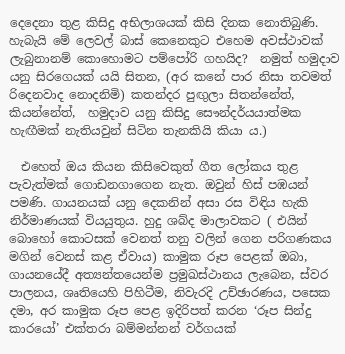දෙදෙනා තුළ කිසිදු අභිලාශයක් කිසි දිනක නොතිබුණි. හැබැයි මේ ලෙවල් බාස් කෙනෙකුට එහෙම අවස්ථාවක් ලැබුනානම් කොහොමට පම්පෝරි ගහයිද?  නමුත් හමුදාව යනු සිරගෙයක් යයි සිතන, (අර කනේ පාර නිසා තවමත් රිදෙනවාද නොදනිමි) කතන්දර පුඟුලා සිතන්නේත්, කියන්නේත්,  හමුදාව යනු කිසිදු සෞන්දර්යයාත්මක හැඟීමක් නැතියවුන් සිටින තැනකියි කියා ය.)

  එහෙත් ඔය කියන කිසිවෙකුත් ගීත ලෝකය තුළ පැවැත්මක් ගොඩනගාගෙන නැත. ඔවුන් හිස් පඹයන් පමණි. ගායනයක් යනු දෙකනින් අසා රස විඳිය හැකි නිර්මාණයක් වියයුතුය. හුදු ශබ්ද මාලාවකට ( එයින් බොහෝ කොටසක් වෙනත් තනු වලින් ගෙන පරිගණකය මගින් වෙනස් කළ ඒවාය) කාමුක රූප පෙළක් ඔබා, ගායනයේදී අත්‍යන්තයෙන්ම ප්‍රමුඛස්ථානය ලැබෙන, ස්වර පාලනය, ශෘතියෙහි පිහිටීම, නිවැරදි උච්ඡාරණය, පසෙක දමා, අර කාමුක රූප පෙළ ඉදිරිපත් කරන ‘රූප සින්දු කාරයෝ’ එක්තරා බම්මන්නන් වර්ගයක්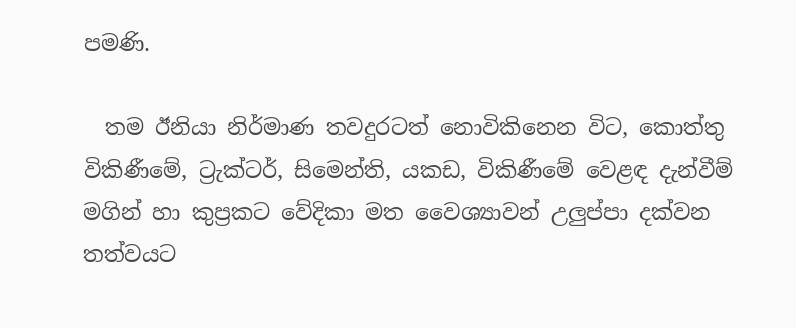පමණි.

  තම ඊනියා නිර්මාණ තවදුරටත් නොවිකිනෙන විට, කොත්තු විකිණීමේ, ට්‍රැක්ටර්, සිමෙන්ති, යකඩ, විකිණීමේ වෙළඳ දැන්වීම් මගින් හා කුප්‍රකට වේදිකා මත වෛශ්‍යාවන් උලුප්පා දක්වන තත්වයට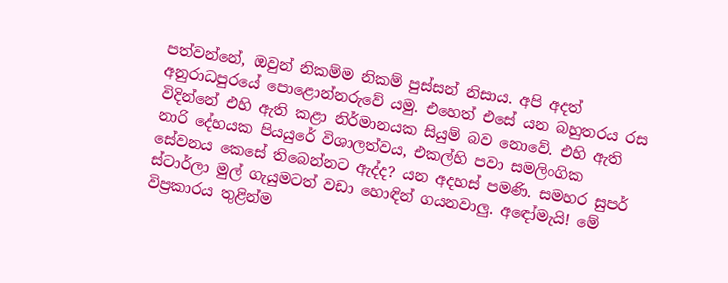පත්වන්නේ, ඔවුන් නිකම්ම නිකම් පුස්සන් නිසාය. අපි අදත් අනුරාධපුරයේ පොළොන්නරුවේ යමු. එහෙත් එසේ යන බහුතරය රස විදින්නේ එහි ඇති කළා නිර්මානයක සියුම් බව නොවේ. එහි ඇති නාරි දේහයක පියයුරේ විශාලත්වය, එකල්හි පවා සමලිංගික සේවනය කෙසේ තිබෙන්නට ඇද්ද? යන අදහස් පමණි. සමහර සුපර් ස්ටාර්ලා මුල් ගැයුමටත් වඩා හොඳින් ගයනවාලු. අඳෝමැයි! මේ විප්‍රකාරය තුළින්ම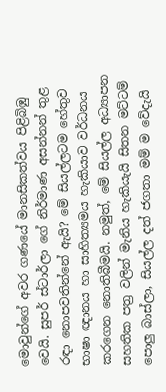මොවුන්ගේ අවර ගණයේ මානසිකත්වය පිළිබිඹු වෙයි. සුපර් ස්ටාර්ලා ගේ නිර්මාණ අසන්නන් තුළ රඳා නොපවතින්නේ ඇයි? මේ සියල්ලටම හේතුව භාෂා ඥානය හා සාහිත්‍යමය හැකියාව වර්ධනය කරගෙන නොතිබීමයි. නමුත්, මේ සියල්ල අධ්‍යාපන සහතික පත්‍ර වලින් මැනිය හැකියැයි සිතන මට්ටම් පොලු බාස්ලා, සියල්ල දත් ජගතා මම් ම වේදැයි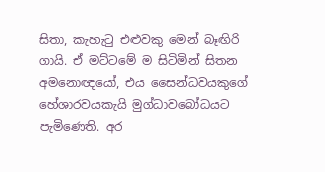සිතා, කැහැටු එළුවකු මෙන් බෑඟිරි ගායි. ඒ මට්ටමේ ම සිටිමින් සිතන අමනොඥයෝ, එය සෛන්ධවයකුගේ හේශාරවයකැයි මුග්ධාවබෝධයට පැමිණෙති. අර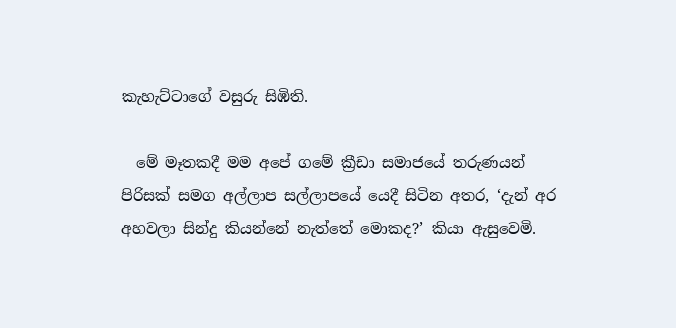කැහැට්ටාගේ වසුරු සිඹිති.

  මේ මෑතකදී මම අපේ ගමේ ක්‍රීඩා සමාජයේ තරුණයන් පිරිසක් සමග අල්ලාප සල්ලාපයේ යෙදී සිටින අතර, ‘දැන් අර අහවලා සින්දු කියන්නේ නැත්තේ මොකද?’ කියා ඇසුවෙමි.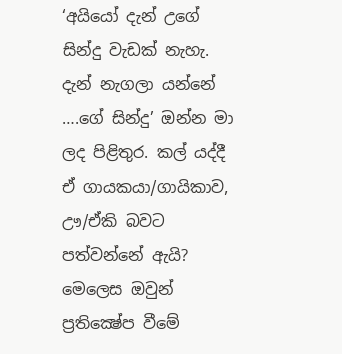‘අයියෝ දැන් උගේ සින්දු වැඩක් නැහැ. දැන් නැගලා යන්නේ ….ගේ සින්දු’ ඔන්න මා ලද පිළිතුර. කල් යද්දී ඒ ගායකයා/ගායිකාව, ඌ/ඒකි බවට පත්වන්නේ ඇයි? මෙලෙස ඔවුන් ප්‍රතික්‍ෂේප වීමේ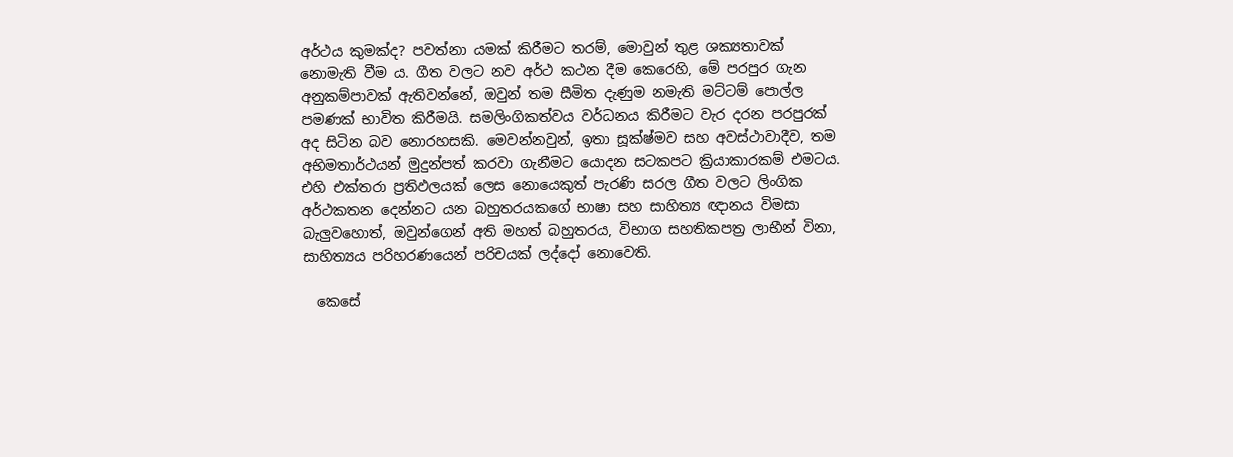අර්ථය කුමක්ද? පවත්නා යමක් කිරීමට තරම්, මොවුන් තුළ ශක්‍යතාවක් නොමැති වීම ය. ගීත වලට නව අර්ථ කථන දීම කෙරෙහි, මේ පරපුර ගැන අනුකම්පාවක් ඇතිවන්නේ, ඔවුන් තම සීමිත දැණුම නමැති මට්ටම් පොල්ල පමණක් භාවිත කිරීමයි. සමලිංගිකත්වය වර්ධනය කිරීමට වැර දරන පරපුරක් අද සිටින බව නොරහසකි. මෙවන්නවුන්, ඉතා සූක්ෂ්මව සහ අවස්ථාවාදීව, තම අභිමතාර්ථයන් මුදුන්පත් කරවා ගැනීමට යොදන සටකපට ක්‍රියාකාරකම් එමටය. එහි එක්තරා ප්‍රතිඵලයක් ලෙස නොයෙකුත් පැරණි සරල ගීත වලට ලිංගික අර්ථකතන දෙන්නට යන බහුතරයකගේ භාෂා සහ සාහිත්‍ය ඥානය විමසා බැලුවහොත්, ඔවුන්ගෙන් අති මහත් බහුතරය, විභාග සහතිකපත්‍ර ලාභීන් විනා, සාහිත්‍යය පරිහරණයෙන් පරිචයක් ලද්දෝ නොවෙති.

  කෙසේ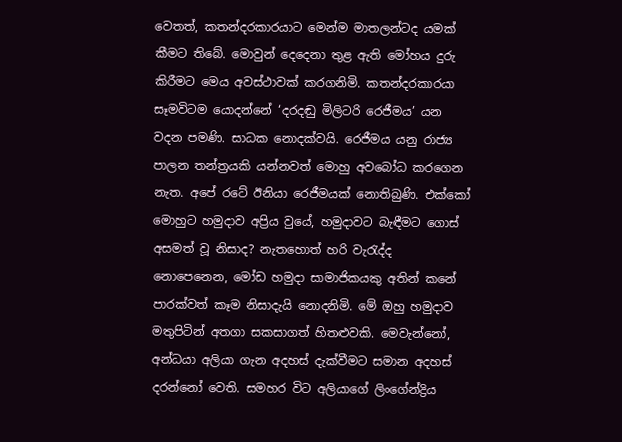වෙතත්, කතන්දරකාරයාට මෙන්ම මාතලන්ටද යමක් කීමට තිබේ. මොවුන් දෙදෙනා තුළ ඇති මෝහය දුරු කිරීමට මෙය අවස්ථාවක් කරගනිමි. කතන්දරකාරයා සෑමවිටම යොදන්නේ ‘දරදඬු මිලිටරි රෙජීමය’ යන වදන පමණි. සාධක නොදක්වයි. රෙජීමය යනු රාජ්‍ය පාලන තන්ත්‍රයකි යන්නවත් මොහු අවබෝධ කරගෙන නැත. අපේ රටේ ඊනියා රෙජීමයක් නොතිබුණි. එක්කෝ මොහුට හමුදාව අප්‍රිය වුයේ, හමුදාවට බැඳීමට ගොස් අසමත් වූ නිසාද? නැතහොත් හරි වැරැද්ද නොපෙනෙන, මෝඩ හමුදා සාමාජිකයකු අතින් කනේ පාරක්වත් කෑම නිසාදැයි නොදනිමි. මේ ඔහු හමුදාව මතුපිටින් අතගා සකසාගත් හිතළුවකි. මෙවැන්නෝ, අන්ධයා අලියා ගැන අදහස් දැක්වීමට සමාන අදහස් දරන්නෝ වෙති. සමහර විට අලියාගේ ලිංගේන්ද්‍රිය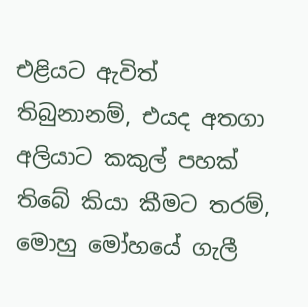එළියට ඇවිත් තිබුනානම්, එයද අතගා අලියාට කකුල් පහක් තිබේ කියා කීමට තරම්, මොහු මෝහයේ ගැලී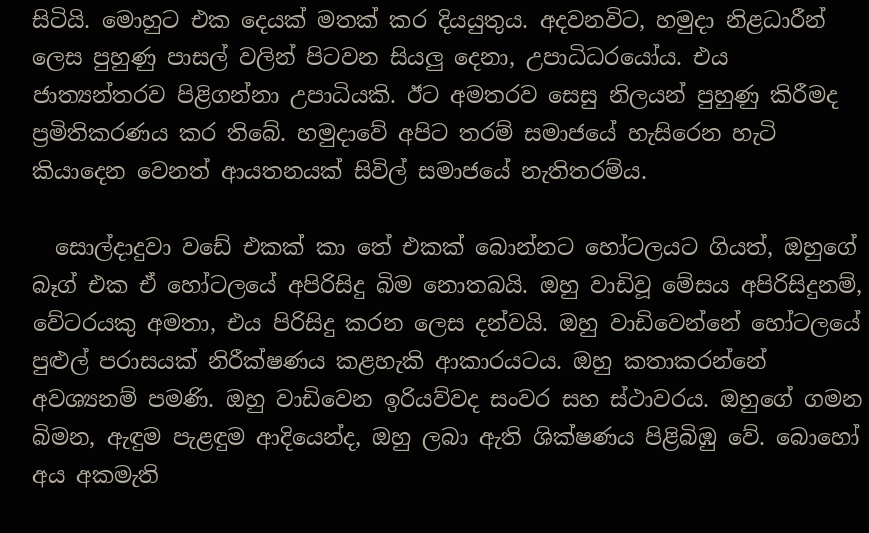සිටියි. මොහුට එක දෙයක් මතක් කර දියයුතුය. අදවනවිට, හමුදා නිළධාරීන් ලෙස පුහුණු පාසල් වලින් පිටවන සියලු දෙනා, උපාධිධරයෝය. එය ජාත්‍යන්තරව පිළිගන්නා උපාධියකි. ඊට අමතරව සෙසු නිලයන් පුහුණු කිරීමද ප්‍රමිතිකරණය කර තිබේ. හමුදාවේ අපිට තරම් සමාජයේ හැසිරෙන හැටි කියාදෙන වෙනත් ආයතනයක් සිවිල් සමාජයේ නැතිතරම්ය.

  සොල්දාදුවා වඩේ එකක් කා තේ එකක් බොන්නට හෝටලයට ගියත්, ඔහුගේ බෑග් එක ඒ හෝටලයේ අපිරිසිදු බිම නොතබයි. ඔහු වාඩිවූ මේසය අපිරිසිදුනම්, වේටරයකු අමතා, එය පිරිසිදු කරන ලෙස දන්වයි. ඔහු වාඩිවෙන්නේ හෝටලයේ පුළුල් පරාසයක් නිරීක්ෂණය කළහැකි ආකාරයටය. ඔහු කතාකරන්නේ අවශ්‍යනම් පමණි. ඔහු වාඩිවෙන ඉරියව්වද සංවර සහ ස්ථාවරය. ඔහුගේ ගමන බිමන, ඇඳුම පැළඳුම ආදියෙන්ද, ඔහු ලබා ඇති ශික්ෂණය පිළිබිඹු වේ. බොහෝ අය අකමැති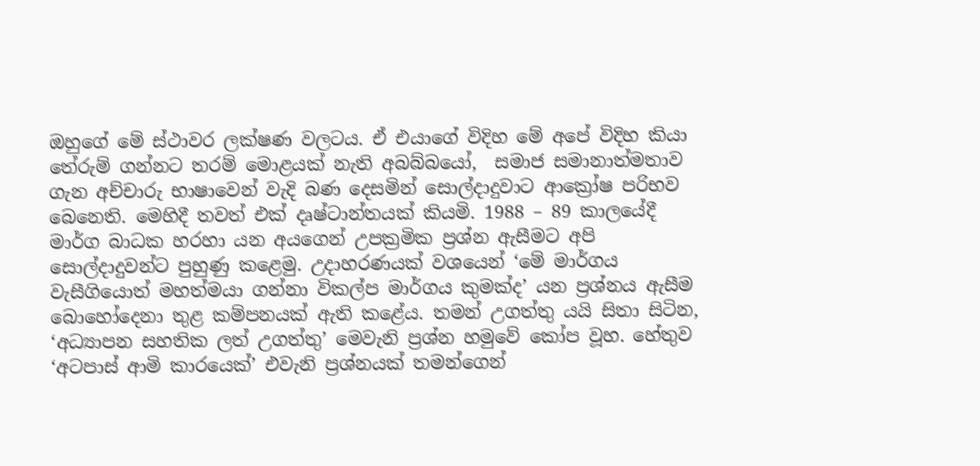ඔහුගේ මේ ස්ථාවර ලක්ෂණ වලටය. ඒ එයාගේ විදිහ මේ අපේ විදිහ කියා තේරුම් ගන්නට තරම් මොළයක් නැති අබබ්බයෝ,  සමාජ සමානාත්මතාව ගැන අච්චාරු භාෂාවෙන් වැදි බණ දෙසමින් සොල්දාදුවාට ආක්‍රෝෂ පරිභව බෙනෙති. මෙහිදී තවත් එක් දෘෂ්ටාන්තයක් කියමි. 1988 – 89 කාලයේදී මාර්ග බාධක හරහා යන අයගෙන් උපක්‍රමික ප්‍රශ්න ඇසීමට අපි සොල්දාදුවන්ට පුහුණු කළෙමු. උදාහරණයක් වශයෙන් ‘මේ මාර්ගය වැසීගියොත් මහත්මයා ගන්නා විකල්ප මාර්ගය කුමක්ද’ යන ප්‍රශ්නය ඇසීම බොහෝදෙනා තුළ කම්පනයක් ඇති කළේය. තමන් උගත්තු යයි සිතා සිටින, ‘අධ්‍යාපන සහතික ලත් උගත්තු’ මෙවැනි ප්‍රශ්න හමුවේ කෝප වූහ. හේතුව ‘අටපාස් ආමි කාරයෙක්’ එවැනි ප්‍රශ්නයක් තමන්ගෙන්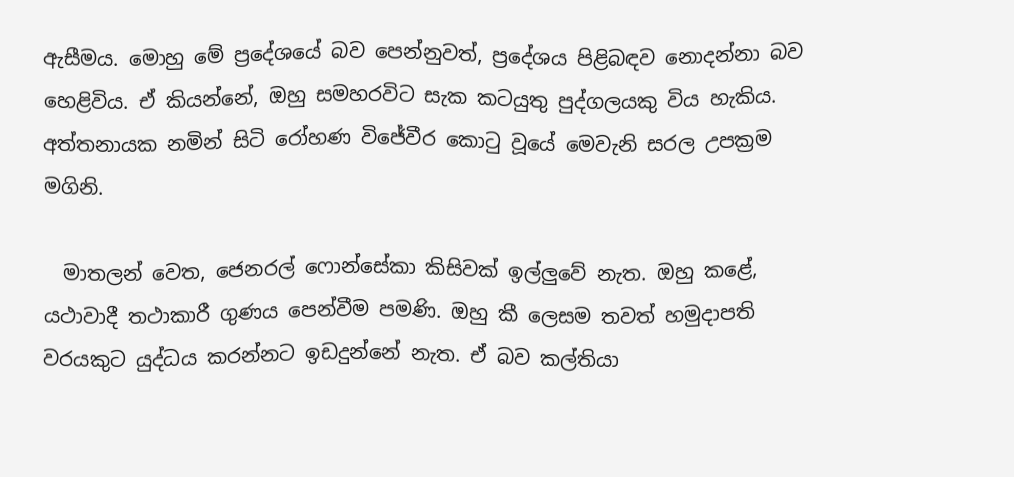ඇසීමය. මොහු මේ ප්‍රදේශයේ බව පෙන්නුවත්, ප්‍රදේශය පිළිබඳව නොදන්නා බව හෙළිවිය. ඒ කියන්නේ, ඔහු සමහරවිට සැක කටයුතු පුද්ගලයකු විය හැකිය. අත්තනායක නමින් සිටි රෝහණ විජේවීර කොටු වූයේ මෙවැනි සරල උපක්‍රම මගිනි.

  මාතලන් වෙත, ජෙනරල් ෆොන්සේකා කිසිවක් ඉල්ලුවේ නැත. ඔහු කළේ, යථාවාදී තථාකාරී ගුණය පෙන්වීම පමණි. ඔහු කී ලෙසම තවත් හමුදාපති වරයකුට යුද්ධය කරන්නට ඉඩදුන්නේ නැත. ඒ බව කල්තියා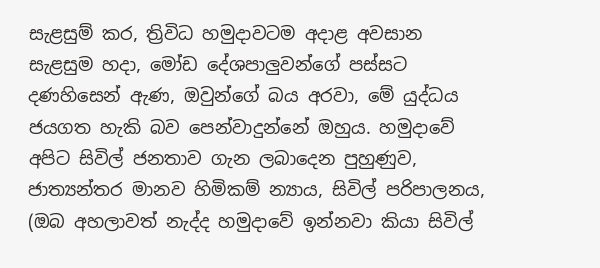සැළසුම් කර, ත්‍රිවිධ හමුදාවටම අදාළ අවසාන සැළසුම හදා, මෝඩ දේශපාලුවන්ගේ පස්සට දණහිසෙන් ඇණ, ඔවුන්ගේ බය අරවා, මේ යුද්ධය ජයගත හැකි බව පෙන්වාදුන්නේ ඔහුය. හමුදාවේ අපිට සිවිල් ජනතාව ගැන ලබාදෙන පුහුණුව, ජාත්‍යන්තර මානව හිමිකම් න්‍යාය, සිවිල් පරිපාලනය, (ඔබ අහලාවත් නැද්ද හමුදාවේ ඉන්නවා කියා සිවිල්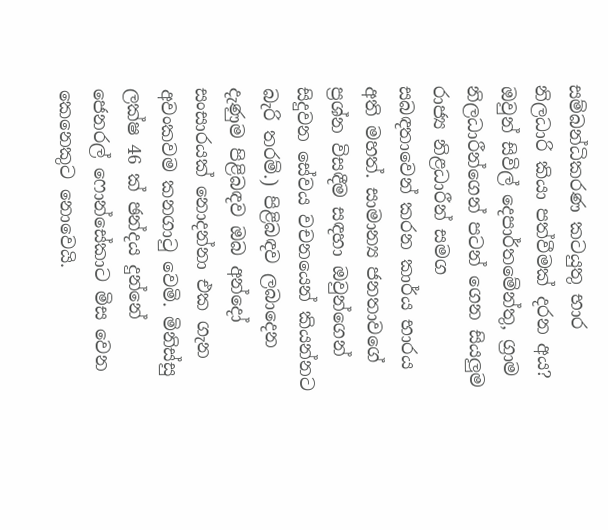සම්බන්ධිකරණ කටයුතු භාර නිලධාරි කියා පත්වීමක් දරන අය? ඔවුන් සිවිල් දෙපාර්තමේන්තු, ග්‍රාම නිලධාරීන්ගෙන් පටන් ගෙන සියලුම රාජ්‍ය නිළධාරීන් සමග සබඳතාවෙන් කරන කාර්ය භාරය අති මහත්. සාමාන්‍ය ජනතාවගේ ප්‍රශ්න විසඳීම සඳහා ඔවුන්ගෙන් සිදුවන සේවය වචනයෙන් කියන්නට බැරි තරම්.) පිළිබඳව ලබාදෙන දැණුම පිළිබඳව ඔබ අන්දෝ සංසාරයක් නොදන්නා එක ගැන අවංකවම කනගාටු වෙමි. මිනිස්සු ලක්ෂ 46 ක් ඡන්දය දුන්නේ ජෙනරල් ෆොන්සේකාට මිස වෙන කෙනෙකුට නොවෙයි.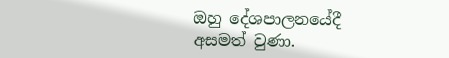ඔහු දේශපාලනයේදී අසමත් වුණා.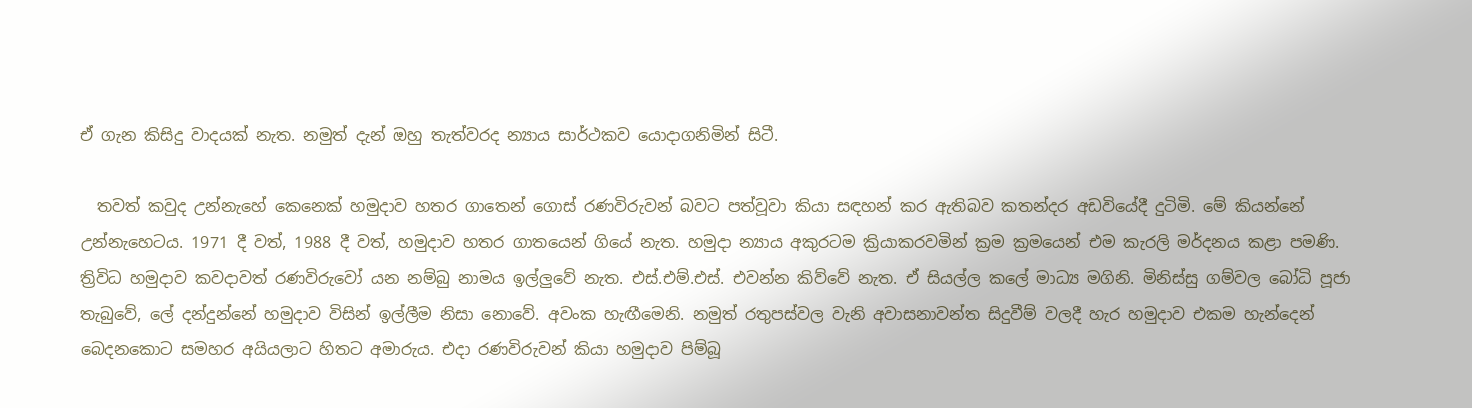ඒ ගැන කිසිදු වාදයක් නැත. නමුත් දැන් ඔහු තැත්වරද න්‍යාය සාර්ථකව යොදාගනිමින් සිටී.

  තවත් කවුද උන්නැහේ කෙනෙක් හමුදාව හතර ගාතෙන් ගොස් රණවිරුවන් බවට පත්වූවා කියා සඳහන් කර ඇතිබව කතන්දර අඩවියේදී දුටිමි. මේ කියන්නේ උන්නැහෙටය. 1971 දී වත්, 1988 දී වත්, හමුදාව හතර ගාතයෙන් ගියේ නැත. හමුදා න්‍යාය අකුරටම ක්‍රියාකරවමින් ක්‍රම ක්‍රමයෙන් එම කැරලි මර්දනය කළා පමණි. ත්‍රිවිධ හමුදාව කවදාවත් රණවිරුවෝ යන නම්බු නාමය ඉල්ලුවේ නැත. එස්.එම්.එස්. එවන්න කිව්වේ නැත. ඒ සියල්ල කලේ මාධ්‍ය මගිනි. මිනිස්සු ගම්වල බෝධි පූජා තැබුවේ, ලේ දන්දුන්නේ හමුදාව විසින් ඉල්ලීම නිසා නොවේ. අවංක හැඟීමෙනි. නමුත් රතුපස්වල වැනි අවාසනාවන්ත සිදුවීම් වලදී හැර හමුදාව එකම හැන්දෙන් බෙදනකොට සමහර අයියලාට හිතට අමාරුය. එදා රණවිරුවන් කියා හමුදාව පිම්බූ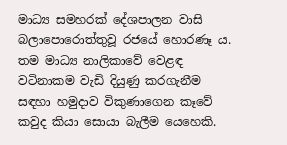මාධ්‍ය සමහරක් දේශපාලන වාසි බලාපොරොත්තුවූ රජයේ හොරණෑ ය. තම මාධ්‍ය නාලිකාවේ වෙළඳ වටිනාකම වැඩි දියුණු කරගැනීම සඳහා හමුදාව විකුණාගෙන කෑවේ කවුද කියා සොයා බැලීම යෙහෙකි.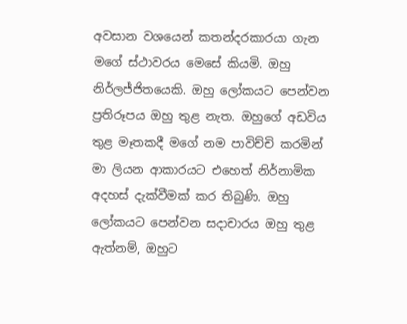අවසාන වශයෙන් කතන්දරකාරයා ගැන මගේ ස්ථාවරය මෙසේ කියමි. ඔහු නිර්ලජ්ජිතයෙකි. ඔහු ලෝකයට පෙන්වන ප්‍රතිරූපය ඔහු තුළ නැත. ඔහුගේ අඩවිය තුළ මෑතකදී මගේ නම පාවිච්චි කරමින් මා ලියන ආකාරයට එහෙත් නිර්නාමික අදහස් දැක්වීමක් කර තිබුණි. ඔහු ලෝකයට පෙන්වන සදාචාරය ඔහු තුළ ඇත්නම්, ඔහුට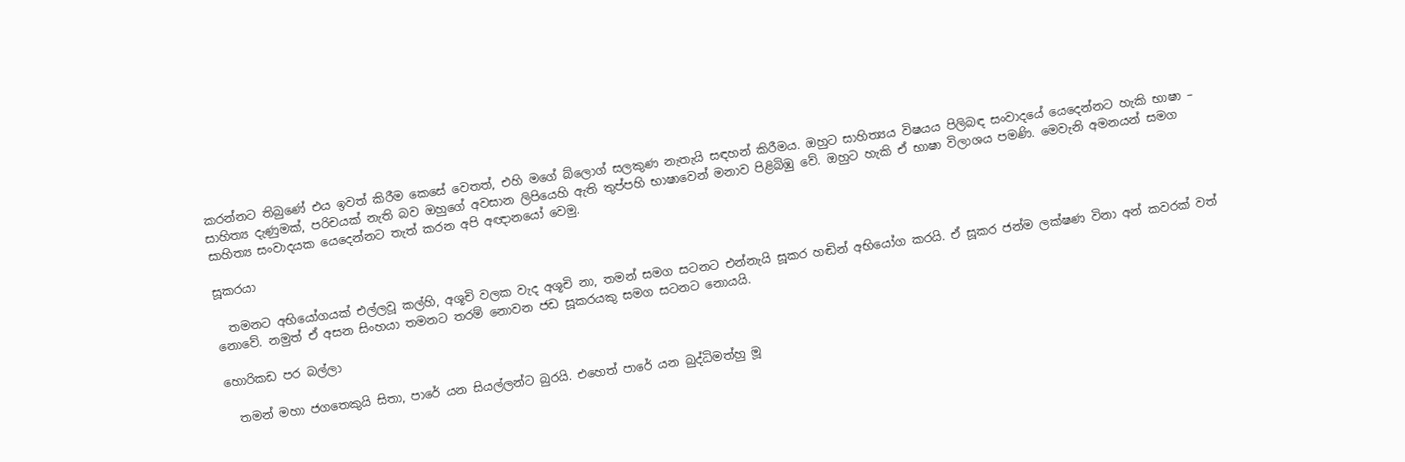කරන්නට තිබුණේ එය ඉවත් කිරීම කෙසේ වෙතත්, එහි මගේ බ්ලොග් සලකුණ නැතැයි සඳහන් කිරීමය. ඔහුට සාහිත්‍යය විෂයය පිලිබඳ සංවාදයේ යෙදෙන්නට හැකි භාෂා – සාහිත්‍ය දැණුමක්, පරිචයක් නැති බව ඔහුගේ අවසාන ලිපියෙහි ඇති තුප්පහි භාෂාවෙන් මනාව පිළිබිඹු වේ. ඔහුට හැකි ඒ භාෂා විලාශය පමණි. මෙවැනි අමනයන් සමග සාහිත්‍ය සංවාදයක යෙදෙන්නට තැත් කරන අපි අඥානයෝ වෙමු.

සූකරයා

  තමනට අභියෝගයක් එල්ලවූ කල්හි, අශූචි වලක වැද අශූචි නා, තමන් සමග සටනට එන්නැයි සූකර හඬින් අභියෝග කරයි. ඒ සූකර ජන්ම ලක්ෂණ විනා අන් කවරක් වත් නොවේ. නමුත් ඒ අසන සිංහයා තමනට තරම් නොවන ජඩ සූකරයකු සමග සටනට නොයයි.

හොරිකඩ පර බල්ලා

  තමන් මහා ජගතෙකුයි සිතා, පාරේ යන සියල්ලන්ට බුරයි. එහෙත් පාරේ යන බුද්ධිමත්හු මූ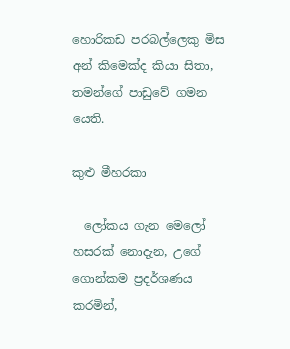හොරිකඩ පරබල්ලෙකු මිස අන් කිමෙක්ද කියා සිතා, තමන්ගේ පාඩුවේ ගමන යෙති.

කුළු මීහරකා

  ලෝකය ගැන මෙලෝ හසරක් නොදැන, උගේ ගොන්කම ප්‍රදර්ශණය කරමින්,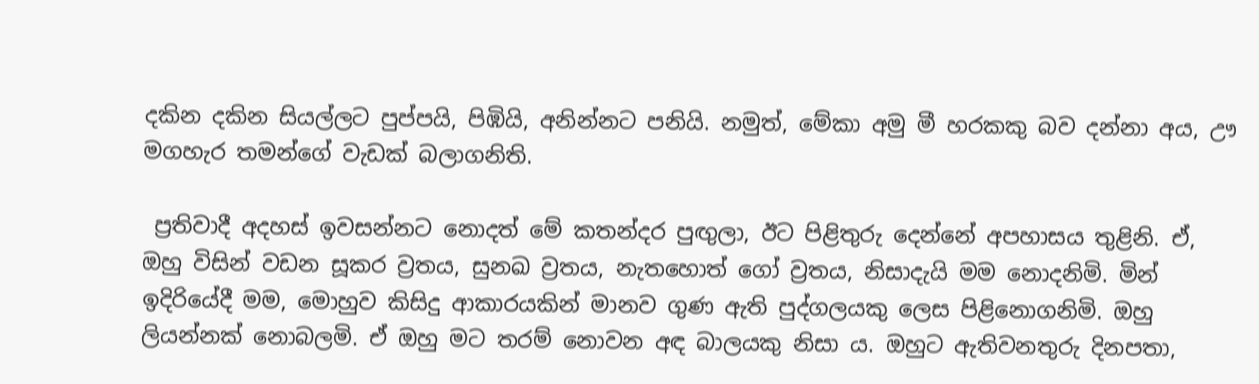දකින දකින සියල්ලට පුප්පයි, පිඹියි, අනින්නට පනියි. නමුත්, මේකා අමු මී හරකකු බව දන්නා අය, ඌ මගහැර තමන්ගේ වැඩක් බලාගනිති.

 ප්‍රතිවාදී අදහස් ඉවසන්නට නොදත් මේ කතන්දර පුඟුලා, ඊට පිළිතුරු දෙන්නේ අපහාසය තුළිනි. ඒ, ඔහු විසින් වඩන සූකර ව්‍රතය, සුනඛ ව්‍රතය, නැතහොත් ගෝ ව්‍රතය, නිසාදැයි මම නොදනිමි. මින් ඉදිරියේදී මම, මොහුව කිසිදු ආකාරයකින් මානව ගුණ ඇති පුද්ගලයකු ලෙස පිළිනොගනිමි. ඔහු ලියන්නක් නොබලමි. ඒ ඔහු මට තරම් නොවන අඳ බාලයකු නිසා ය. ඔහුට ඇතිවනතුරු දිනපතා,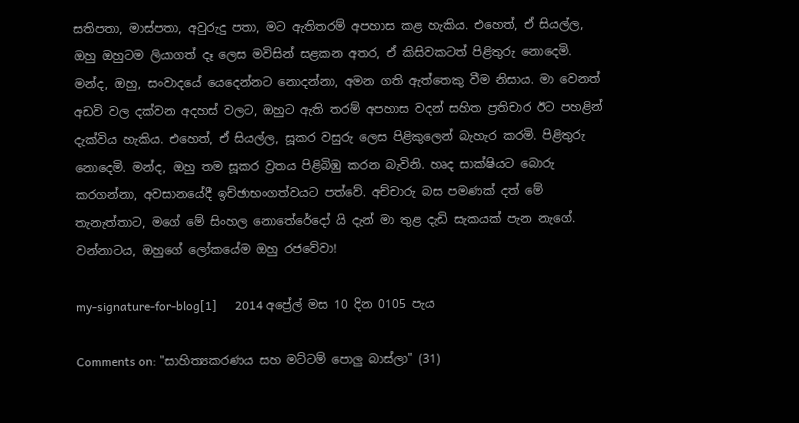සතිපතා, මාස්පතා, අවුරුදු පතා, මට ඇතිතරම් අපහාස කළ හැකිය. එහෙත්, ඒ සියල්ල, ඔහු ඔහුටම ලියාගත් දෑ ලෙස මවිසින් සළකන අතර, ඒ කිසිවකටත් පිළිතුරු නොදෙමි. මන්ද, ඔහු, සංවාදයේ යෙදෙන්නට නොදන්නා, අමන ගති ඇත්තෙකු වීම නිසාය. මා වෙනත් අඩවි වල දක්වන අදහස් වලට, ඔහුට ඇති තරම් අපහාස වදන් සහිත ප්‍රතිචාර ඊට පහළින් දැක්විය හැකිය. එහෙත්, ඒ සියල්ල, සූකර වසුරු ලෙස පිළිකුලෙන් බැහැර කරමි. පිළිතුරු නොදෙමි. මන්ද, ඔහු තම සූකර ව්‍රතය පිළිබිඹු කරන බැවිනි. හෘද සාක්ෂියට බොරු කරගන්නා, අවසානයේදී ඉච්ඡාභංගත්වයට පත්වේ. අච්චාරු බස පමණක් දත් මේ තැනැත්තාට, මගේ මේ සිංහල නොතේරේදෝ යි දැන් මා තුළ දැඩි සැකයක් පැන නැගේ. වන්නාටය, ඔහුගේ ලෝකයේම ඔහු රජවේවා!

my-signature-for-blog[1]      2014 අප්‍රේල් මස 10 දින 0105 පැය

Comments on: "සාහිත්‍යකරණය සහ මට්ටම් පොලු බාස්ලා" (31)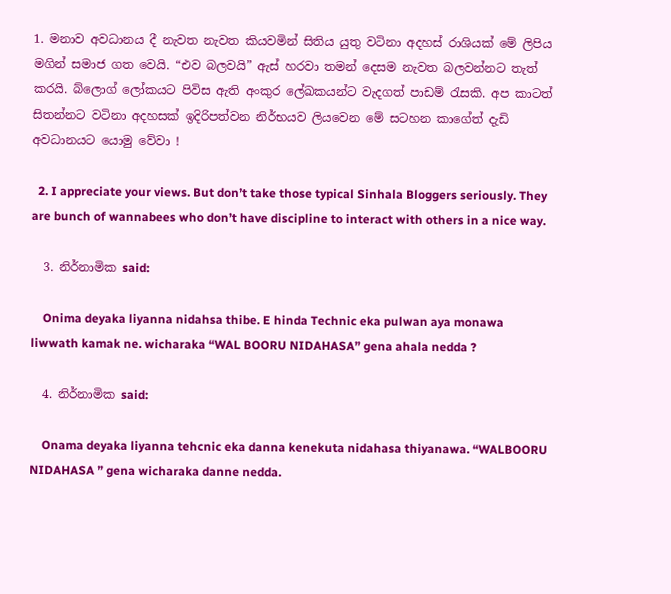1. මනාව අවධානය දී නැවත නැවත කියවමින් සිතිය යුතු වටිනා අදහස් රාශියක් මේ ලිපිය මගින් සමාජ ගත වෙයි. “එව බලවයි” ඇස් හරවා තමන් දෙසම නැවත බලවන්නට තැත් කරයි. බ්ලොග් ලෝකයට පිවිස ඇති අංකුර ලේඛකයන්ට වැදගත් පාඩම් රැසකි. අප කාටත් සිතන්නට වටිනා අදහසක් ඉදිරිපත්වන නිර්භයව ලියවෙන මේ සටහන කාගේත් දැඩි අවධානයට යොමු වේවා !

  2. I appreciate your views. But don’t take those typical Sinhala Bloggers seriously. They are bunch of wannabees who don’t have discipline to interact with others in a nice way.

  3. නිර්නාමික said:

    Onima deyaka liyanna nidahsa thibe. E hinda Technic eka pulwan aya monawa liwwath kamak ne. wicharaka “WAL BOORU NIDAHASA” gena ahala nedda ?

  4. නිර්නාමික said:

    Onama deyaka liyanna tehcnic eka danna kenekuta nidahasa thiyanawa. “WALBOORU NIDAHASA ” gena wicharaka danne nedda.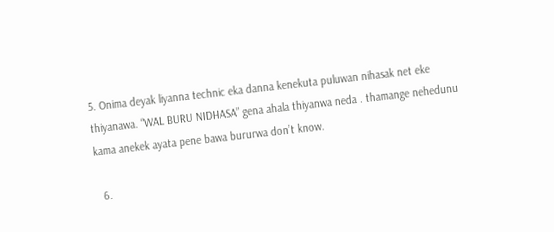5. Onima deyak liyanna technic eka danna kenekuta puluwan nihasak net eke thiyanawa. “WAL BURU NIDHASA” gena ahala thiyanwa neda . thamange nehedunu kama anekek ayata pene bawa bururwa don’t know.

  6.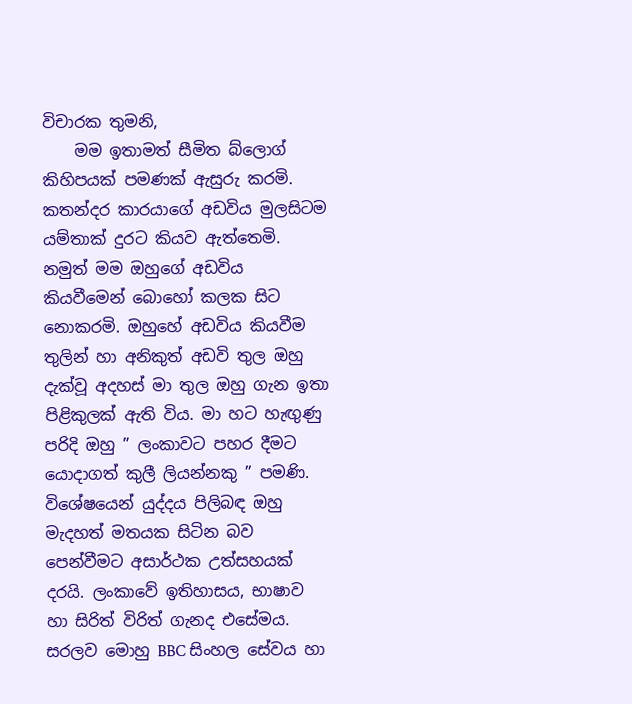විචාරක තුමනි,
    මම ඉතාමත් සීමිත බ්ලොග් කිහිපයක් පමණක් ඇසුරු කරමි. කතන්දර කාරයාගේ අඩවිය මුලසිටම යම්තාක් දුරට කියව ඇත්තෙමි. නමුත් මම ඔහුගේ අඩවිය කියවීමෙන් බොහෝ කලක සිට නොකරමි. ඔහුහේ අඩවිය කියවීම තුලින් හා අනිකුත් අඩවි තුල ඔහු දැක්වූ අදහස් මා තුල ඔහු ගැන ඉතා පිළිකුලක් ඇති විය. මා හට හැඟුණු පරිදි ඔහු ” ලංකාවට පහර දීමට යොදාගත් කුලී ලියන්නකු ” පමණි. විශේෂයෙන් යුද්දය පිලිබඳ ඔහු මැදහත් මතයක සිටින බව පෙන්වීමට අසාර්ථක උත්සහයක් දරයි. ලංකාවේ ඉතිහාසය, භාෂාව හා සිරිත් විරිත් ගැනද එසේමය. සරලව මොහු BBC සිංහල සේවය හා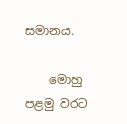සමානය.

    මොහු පළමු වරට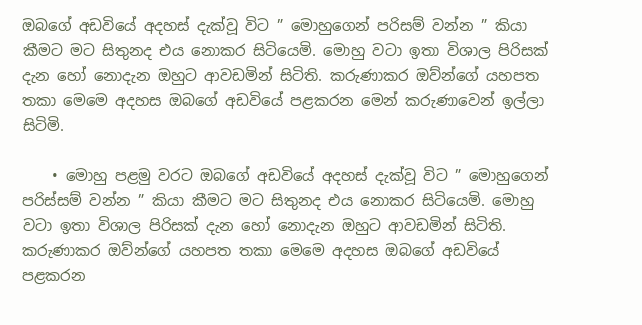ඔබගේ අඩවියේ අදහස් දැක්වූ විට ” මොහුගෙන් පරිසම් වන්න ” කියා කීමට මට සිතුනද එය නොකර සිටියෙමි. මොහු වටා ඉතා විශාල පිරිසක් දැන හෝ නොදැන ඔහුට ආවඩමින් සිටිති. කරුණාකර ඔව්න්ගේ යහපත තකා මෙමෙ අදහස ඔබගේ අඩවියේ පළකරන මෙන් කරුණාවෙන් ඉල්ලා සිටිමි.

    • මොහු පළමු වරට ඔබගේ අඩවියේ අදහස් දැක්වූ විට ” මොහුගෙන් පරිස්සම් වන්න ” කියා කීමට මට සිතුනද එය නොකර සිටියෙමි. මොහු වටා ඉතා විශාල පිරිසක් දැන හෝ නොදැන ඔහුට ආවඩමින් සිටිති. කරුණාකර ඔව්න්ගේ යහපත තකා මෙමෙ අදහස ඔබගේ අඩවියේ පළකරන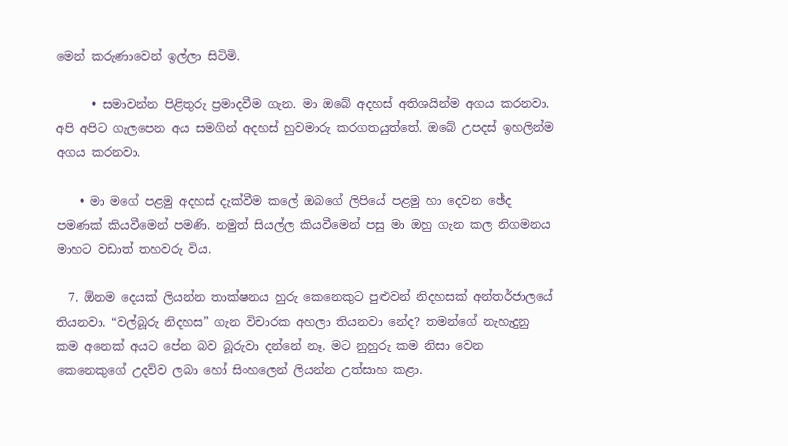මෙන් කරුණාවෙන් ඉල්ලා සිටිමි.

      • සමාවන්න පිළිතුරු ප්‍රමාදවීම ගැන. මා ඔබේ අදහස් අතිශයින්ම අගය කරනවා. අපි අපිට ගැලපෙන අය සමගින් අදහස් හුවමාරු කරගතයුත්තේ. ඔබේ උපදස් ඉහලින්ම අගය කරනවා.

    • මා මගේ පළමු අදහස් දැක්වීම කලේ ඔබගේ ලිපියේ පළමු හා දෙවන ඡේද පමණක් කියවීමෙන් පමණි. නමුත් සියල්ල කියවීමෙන් පසු මා ඔහු ගැන කල නිගමනය මාහට වඩාත් තහවරු විය.

  7. ඕනම දෙයක් ලියන්න තාක්ෂනය හුරු කෙනෙකුට පුළුවන් නිදහසක් අන්තර්ජාලයේ තියනවා. “වල්බූරු නිදහස” ගැන විචාරක අහලා තියනවා නේද? තමන්ගේ නැහැදුනු කම අනෙක් අයට පේන බව බූරුවා දන්නේ නෑ. මට නුහුරු කම නිසා වෙන කෙනෙකුගේ උදව්ව ලබා හෝ සිංහලෙන් ලියන්න උත්සාහ කළා.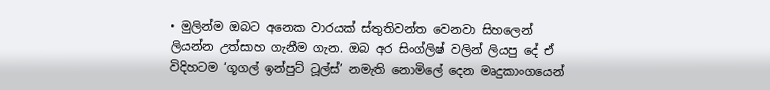• මුලින්ම ඔබට අනෙක වාරයක් ස්තුතිවන්ත වෙනවා සිහලෙන් ලියන්න උත්සාහ ගැනීම ගැන. ඔබ අර සිංග්ලිෂ් වලින් ලියපු දේ ඒ විදිහටම ‘ගූගල් ඉන්පුට් ටූල්ස්’ නමැති නොමිලේ දෙන මෘදුකාංගයෙන්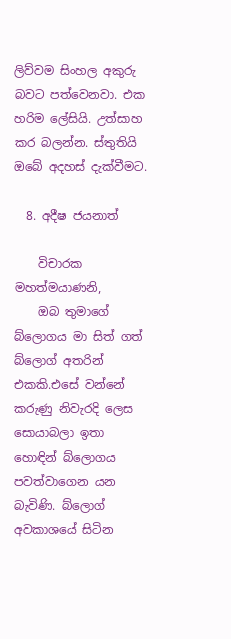ලිව්වම සිංහල අකුරු බවට පත්වෙනවා. එක හරිම ලේසියි. උත්සාහ කර බලන්න. ස්තුතියි ඔබේ අදහස් දැක්වීමට.

  8. අදීෂ ජයනාත්

    විචාරක මහත්මයාණනි,
    ඔබ තුමාගේ බ්ලොගය මා සිත් ගත් බ්ලොග් අතරින් එකකි.එසේ වන්නේ කරුණු නිවැරදි ලෙස සොයාබලා ඉතා හොඳින් බ්ලොගය පවත්වාගෙන යන බැවිණි. බ්ලොග් අවකාශයේ සිටින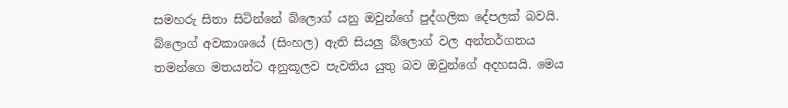සමහරු සිතා සිටින්නේ බ්ලොග් යනු ඔවුන්ගේ පුද්ගලික දේපලක් බවයි. බ්ලොග් අවකාශයේ (සිංහල) ඇති සියලු බ්ලොග් වල අන්තර්ගතය තමන්ගෙ මතයන්ට අනුකූලව පැවතිය යුතු බව ඔවුන්ගේ අදහසයි. මෙය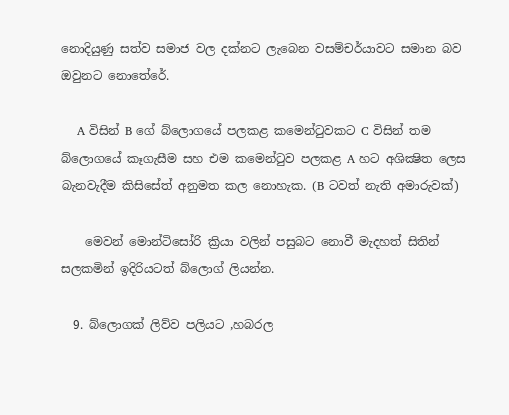නොදියුණු සත්ව සමාජ වල දක්නට ලැබෙන වසම්චර්යාවට සමාන බව ඔවුනට නොතේරේ.

    A විසින් B ගේ බ්ලොගයේ පලකළ කමෙන්ටුවකට C විසින් තම බ්ලොගයේ කෑගැසීම සහ එම කමෙන්ටුව පලකළ A හට අශික්‍ෂිත ලෙස බැනවැදීම කිසිසේත් අනුමත කල නොහැක. (B ටවත් නැති අමාරුවක්)

    මෙවන් මොන්ටිසෝරි ක්‍රියා වලින් පසුබට නොවී මැදහත් සිතින් සලකමින් ඉදිරියටත් බ්ලොග් ලියන්න.

  9. බ්ලොගක් ලිව්ව පලියට ,හබරල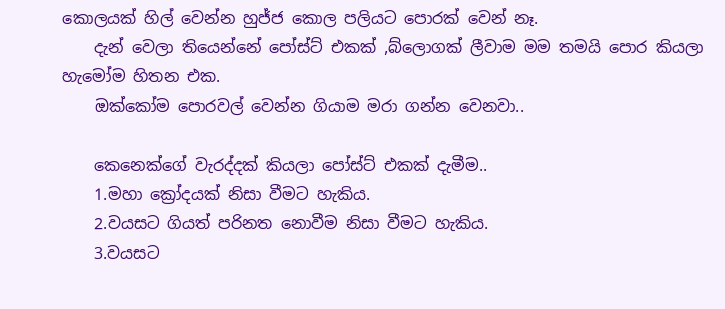කොලයක් හිල් වෙන්න හුජ්ජ කොල පලියට පොරක් වෙන් නෑ.
    දැන් වෙලා තියෙන්නේ පෝස්ට් එකක් ,බ්ලොගක් ලීවාම මම තමයි පොර කියලා හැමෝම හිතන එක.
    ඔක්කෝම පොරවල් වෙන්න ගියාම මරා ගන්න වෙනවා..

    කෙනෙක්ගේ වැරද්දක් කියලා පෝස්ට් එකක් දැමීම..
    1.මහා ක්‍රෝදයක් නිසා වීමට හැකිය.
    2.වයසට ගියත් පරිනත නොවීම නිසා වීමට හැකිය.
    3.වයසට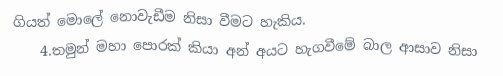ගියත් මොලේ නොවැඩීම නිසා වීමට හැකිය.
    4.තමුන් මහා පොරක් කියා අන් අයට හැගවීමේ බාල ආසාව නිසා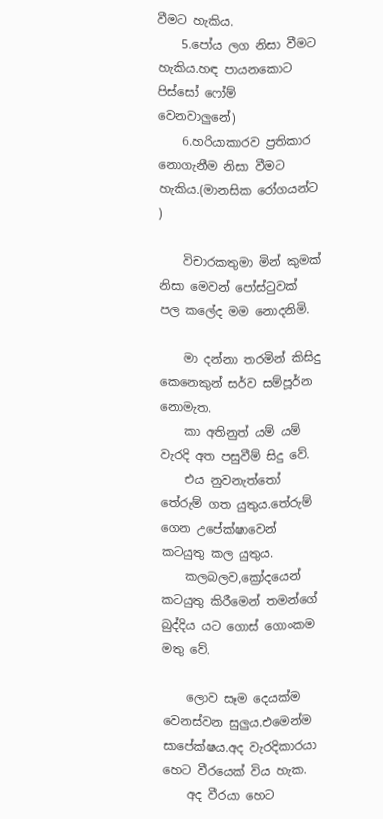වීමට හැකිය.
    5.පෝය ලග නිසා වීමට හැකිය.හඳ පායනකොට පිස්සෝ ෆෝම් වෙනවාලුනේ)
    6.හරියාකාරව ප්‍රතිකාර නොගැනීම නිසා වීමට හැකිය.(මානසික රෝගයන්ට )

    විචාරකතුමා මින් කුමක් නිසා මෙවන් පෝස්ටුවක් පල කලේද මම නොදනිමි.

    මා දන්නා තරමින් කිසිදු කෙනෙකුන් සර්ව සම්පූර්න නොමැත.
    කා අතිනුත් යම් යම් වැරදි අත පසුවීම් සිදු වේ.
    එය නුවනැත්තෝ තේරුම් ගත යුතුය.තේරුම් ගෙන උපේක්ෂාවෙන් කටයුතු කල යුතුය.
    කලබලව,ක්‍රෝදයෙන් කටයුතු කිරීමෙන් තමන්ගේ බුද්දිය යට ගොස් ගොංකම මතු වේ.

    ලොව සෑම දෙයක්ම වෙනස්වන සුලුය.එමෙන්ම සාපේක්ෂය.අද වැරදිකාරයා හෙට වීරයෙක් විය හැක.
    අද වීරයා හෙට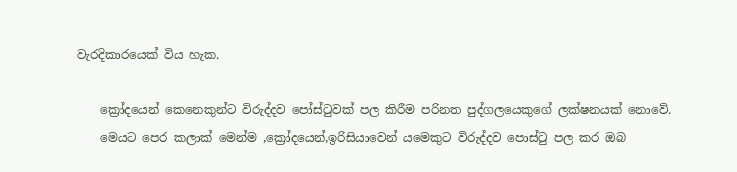වැරදිකාරයෙක් විය හැක.

    ක්‍රෝදයෙන් කෙනෙකුන්ට විරුද්දව පෝස්ටුවක් පල කිරීම පරිනත පුද්ගලයෙකුගේ ලක්ෂනයක් නොවේ.
    මෙයට පෙර කලාක් මෙන්ම ,ක්‍රෝදයෙන්,ඉරිසියාවෙන් යමෙකුට විරුද්දව පොස්ටු පල කර ඔබ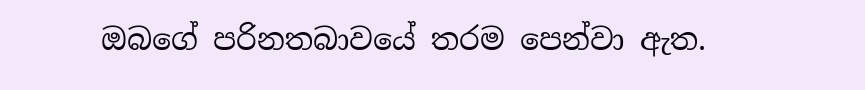ඔබගේ පරිනතබාවයේ තරම පෙන්වා ඇත.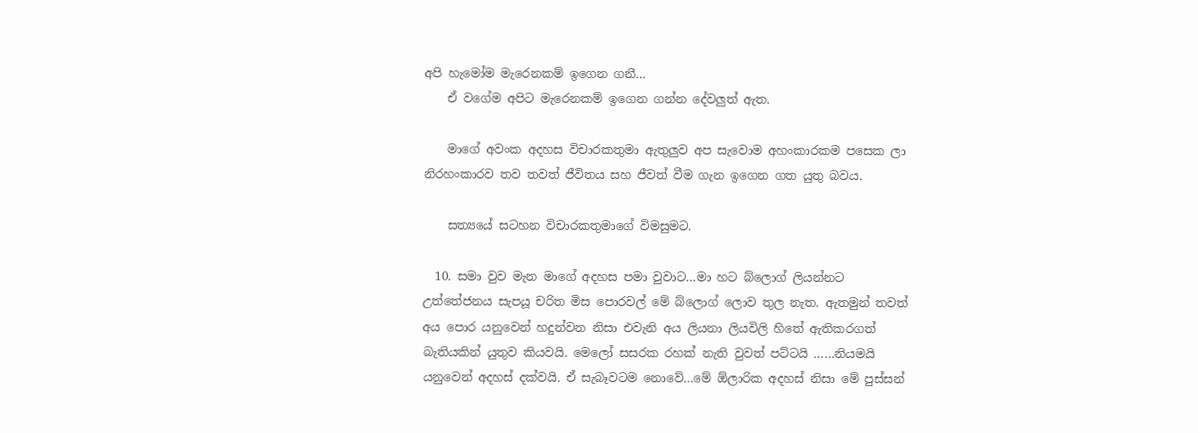අපි හැමෝම මැරෙනකම් ඉගෙන ගනී…
    ඒ වගේම අපිට මැරෙනකම් ඉගෙන ගන්න දේවලුත් ඇත.

    මාගේ අවංක අදහස විචාරකතුමා ඇතුලුව අප සැවොම අහංකාරකම පසෙක ලා නිරහංකාරව තව තවත් ජීවිතය සහ ජීවත් වීම ගැන ඉගෙන ගත යුතු බවය.

    සත්‍යයේ සටහන විචාරකතුමාගේ විමසුමට.

  10. සමා වුව මැන මාගේ අදහස පමා වුවාට…මා හට බ්ලොග් ලියන්නට උත්තේජනය සැපයූ චරිත මිස පොරවල් මේ බ්ලොග් ලොව තුල නැත. ඇතමුන් තවත් අය පොර යනුවෙන් හදුන්වන නිසා එවැනි අය ලියනා ලියවිලි හිතේ ඇතිකරගත් බැතියකින් යුතුව කියවයි. මෙලෝ සසරක රහක් නැති වුවත් පට්ටයි ……නියමයි යනුවෙන් අදහස් දක්වයි. ඒ සැබෑවටම නොවේ…මේ ඕලාරික අදහස් නිසා මේ පුස්සන්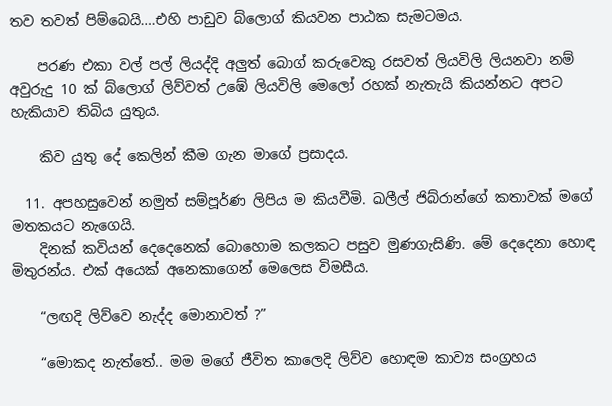තව තවත් පිම්බෙයි….එහි පාඩුව බ්ලොග් කියවන පාඨක සැමටමය.

    පරණ එකා වල් පල් ලියද්දි අලුත් බොග් කරුවෙකු රසවත් ලියවිලි ලියනවා නම් අවුරුදු 10 ක් බ්ලොග් ලිව්වත් උඹේ ලියවිලි මෙලෝ රහක් නැතැයි කියන්නට අපට හැකියාව තිබිය යුතුය.

    කිව යුතු දේ කෙලින් කීම ගැන මාගේ ප්‍රසාදය.

  11. අපහසුවෙන් නමුත් සම්පූර්ණ ලිපිය ම කියවීමි. ඛලීල් ජිබ්රාන්ගේ කතාවක් මගේ මතකයට නැගෙයි.
    දිනක් කවියන් දෙදෙනෙක් බොහොම කලකට පසුව මුණගැසිණි. මේ දෙදෙනා හොඳ මිතුරන්ය. එක් අයෙක් අනෙකාගෙන් මෙලෙස විමසීය.

    “ලඟදි ලිව්වෙ නැද්ද මොනාවත් ?”

    “මොකද නැත්තේ.. මම මගේ ජීවිත කාලෙදි ලිව්ව හොඳම කාව්‍ය සංග්‍රහය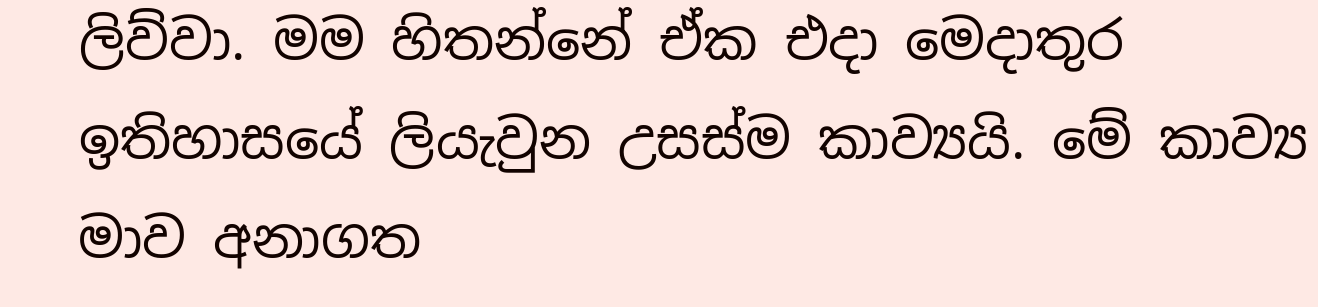ලිව්වා. මම හිතන්නේ ඒක එදා මෙදාතුර ඉතිහාසයේ ලියැවුන උසස්ම කාව්‍යයි. මේ කාව්‍ය මාව අනාගත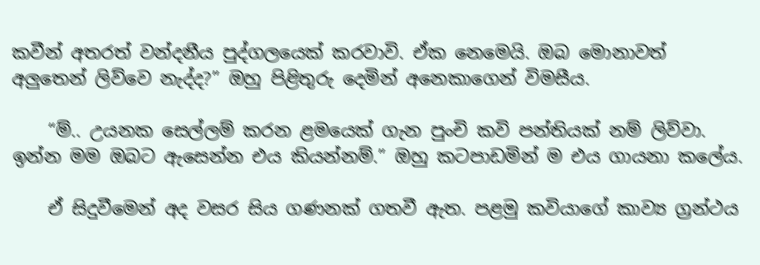කවීන් අතරත් වන්දනීය පුද්ගලයෙක් කරවාවි. ඒක නෙමෙයි. ඔබ මොනාවත් අලුතෙන් ලිව්වෙ නැද්ද?” ඔහු පිළිතුරු දෙමින් අනෙකාගෙන් විමසීය.

    “ම්.. උයනක සෙල්ලම් කරන ළමයෙක් ගැන පුංචි කවි පන්තියක් නම් ලිව්වා. ඉන්න මම ඔබට ඇසෙන්න එය කියන්නම්.” ඔහු කටපාඩමින් ම එය ගායනා කලේය.

    ඒ සිදුවීමෙන් අද වසර සිය ගණනක් ගතවී ඇත. පළමු කවියාගේ කාව්‍ය ග්‍රන්ථය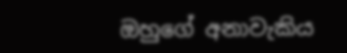ඔහුගේ අනාවැකිය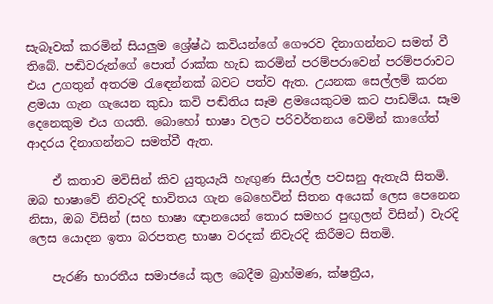සැබෑවක් කරමින් සියලුම ශ්‍රේෂ්ඨ කවියන්ගේ ගෞරව දිනාගන්නට සමත් වී තිබේ. පඬිවරුන්ගේ පොත් රාක්ක හැඩ කරමින් පරම්පරාවෙන් පරම්පරාවට එය උගතුන් අතරම රැඳෙන්නක් බවට පත්ව ඇත. උයනක සෙල්ලම් කරන ළමයා ගැන ගැයෙන කුඩා කවි පඬ්තිය සෑම ළමයෙකුටම කට පාඩම්ය. සෑම දෙනෙකුම එය ගයති. බොහෝ භාෂා වලට පරිවර්තනය වෙමින් කාගේත් ආදරය දිනාගන්නට සමත්වී ඇත.

    ඒ කතාව මවිසින් කිව යුතුයැයි හැඟුණ සියල්ල පවසනු ඇතැයි සිතමි. ඔබ භාෂාවේ නිවැරදි භාවිතය ගැන බෙහෙවින් සිතන අයෙක් ලෙස පෙනෙන නිසා, ඔබ විසින් (සහ භාෂා ඥානයෙන් තොර සමහර පුඟුලන් විසින්) වැරදි ලෙස යොදන ඉතා බරපතළ භාෂා වරදක් නිවැරදි කිරීමට සිතමි.

    පැරණි භාරතීය සමාජයේ කුල බෙදීම බ්‍රාහ්මණ, ක්ෂත්‍රීය,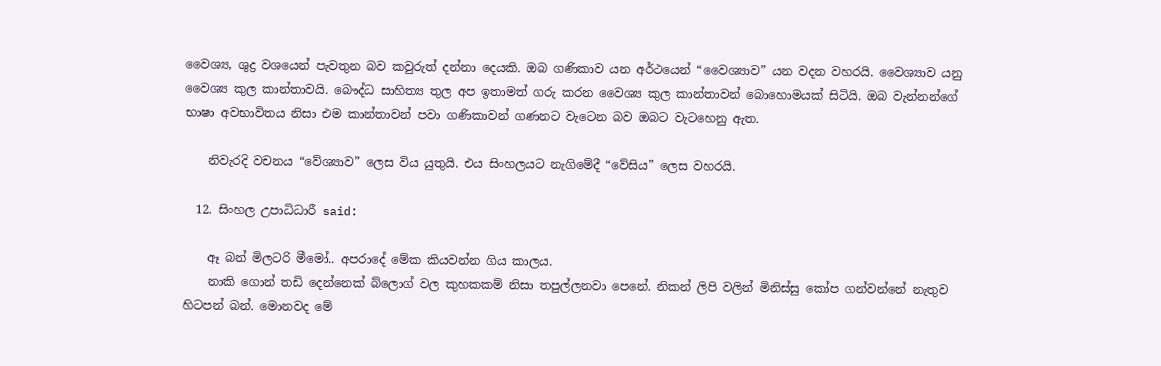වෛශ්‍ය, ශුද්‍ර වශයෙන් පැවතුන බව කවුරුත් දන්නා දෙයකි. ඔබ ගණිකාව යන අර්ථයෙන් “වෛශ්‍යාව” යන වදන වහරයි. වෛශ්‍යාව යනු වෛශ්‍ය කුල කාන්තාවයි. බෞද්ධ සාහිත්‍ය තුල අප ඉතාමත් ගරු කරන වෛශ්‍ය කුල කාන්තාවන් බොහොමයක් සිටියි. ඔබ වැන්නන්ගේ භාෂා අවභාවිතය නිසා එම කාන්තාවන් පවා ගණිකාවන් ගණනට වැටෙන බව ඔබට වැටහෙනු ඇත.

    නිවැරදි වචනය “වේශ්‍යාව” ලෙස විය යුතුයි. එය සිංහලයට නැගිමේදී “වේසිය” ලෙස වහරයි.

  12. සිංහල උපාධිධාරී said:

    ඈ බන් මිලටරි මීමෝ.. අපරාදේ මේක කියවන්න ගිය කාලය.
    නාකි ගොන් තඩි දෙන්නෙක් බ්ලොග් වල කුහකකම් නිසා තපුල්ලනවා පෙනේ. නිකන් ලිපි වලින් මිනිස්සු කෝප ගන්වන්නේ නැතුව හිටපන් බන්. මොනවද මේ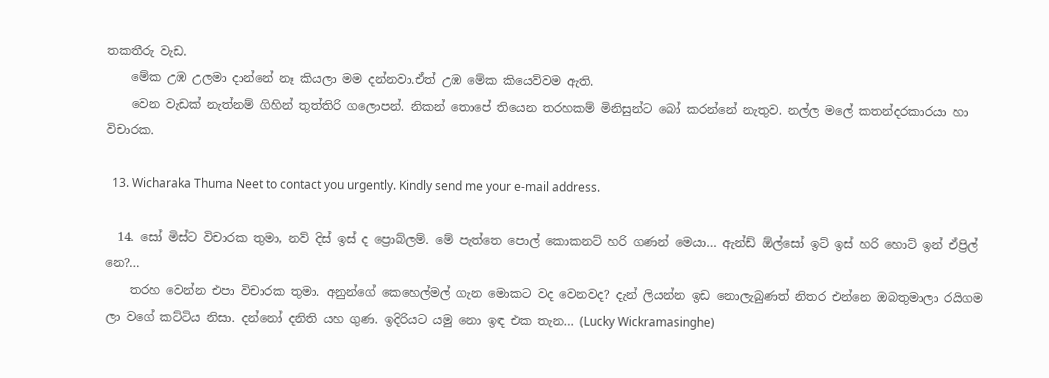තකතීරු වැඩ.
    මේක උඹ උලමා දාන්නේ නෑ කියලා මම දන්නවා.ඒත් උඹ මේක කියෙව්වම ඇති.
    වෙන වැඩක් නැත්නම් ගිහින් තුත්තිරි ගලොපන්. නිකන් තොපේ තියෙන තරහකම් මිනිසුන්ට බෝ කරන්නේ නැතුව. නල්ල මලේ කතන්දරකාරයා හා විචාරක.

  13. Wicharaka Thuma Neet to contact you urgently. Kindly send me your e-mail address.

  14. සෝ මිස්ට විචාරක තුමා, නව් දිස් ඉස් ද ප්‍රොබ්ලම්. මේ පැත්තෙ පොල් කොකනට් හරි ගණන් මෙයා… ඇන්ඩ් ඕල්සෝ ඉට් ඉස් හරි හොට් ඉන් ඒප්‍රිල් නෙ?…
    තරහ වෙන්න එපා විචාරක තුමා. අනුන්ගේ කෙහෙල්මල් ගැන මොකට වද වෙනවද? දැන් ලියන්න ඉඩ නොලැබුණත් නිතර එන්නෙ ඔබතුමාලා රයිගම ලා වගේ කට්ටිය නිසා. දන්නෝ දනිති යහ ගුණ. ඉදිරියට යමු නො ඉඳ එක තැන… (Lucky Wickramasinghe)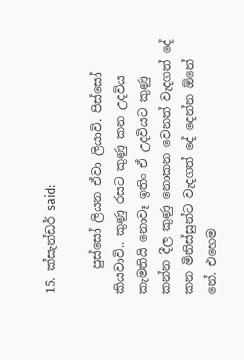15. ක්සැන්ඩර් said:

    පුස්සෝ ලියන ඒවා ලියාවි. පිස්සෝ කියවාවි.. කුණු රසට කුණු කන උදවිය කැමතියි නොවෑ ඉතිං ඒ උදවියට කුණු කන්න දීල කුණු නොකන වෙනත් වැදගත් දේ කන මිනිස්සුන්ට වැදගත් දේ දෙන්න ඕනේ නේ. එහෙම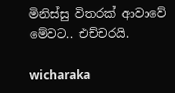මිනිස්සු විතරක් ආවාවේ මේවට.. එච්චරයි.

wicharaka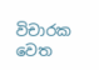විචාරක වෙත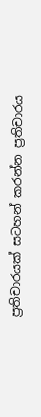ප්‍රතිචාරයක් සටහන් කරන්න ප්‍රතිචාරය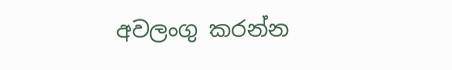අවලංගු කරන්න